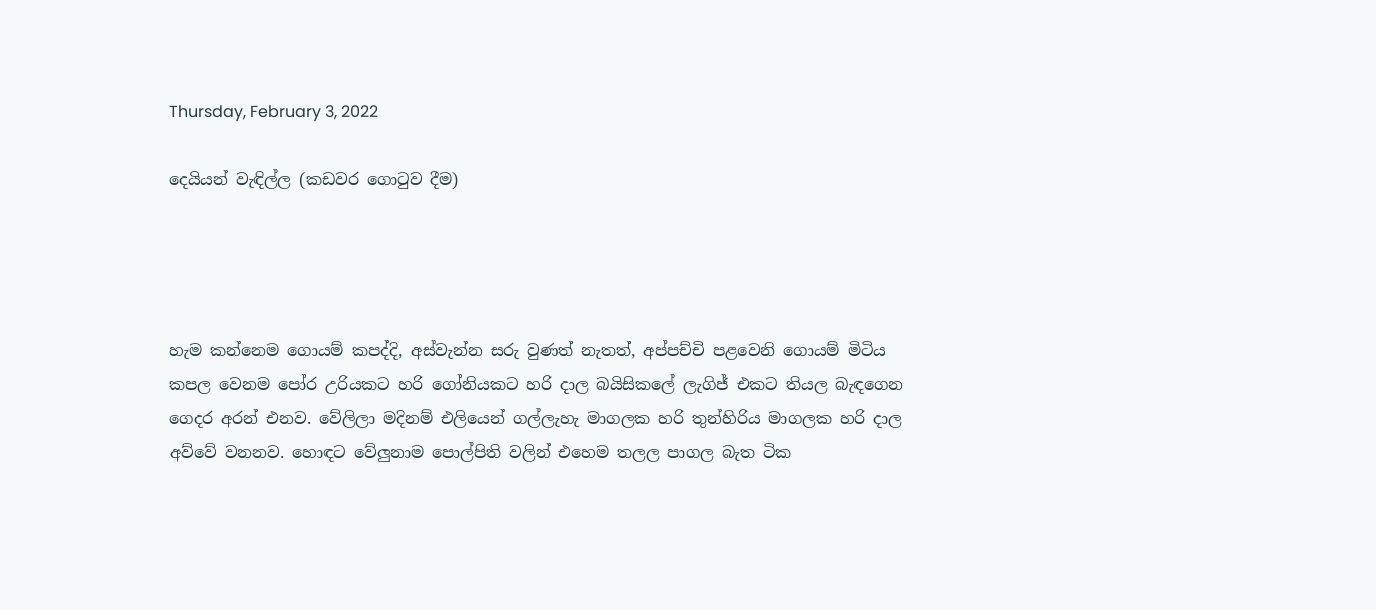Thursday, February 3, 2022

දෙයියන් වැඳිල්ල (කඩවර ගොටුව දීම)




හැම කන්නෙම ගොයම් කපද්දි, අස්වැන්න සරු වුණත් නැතත්, අප්පච්චි පළවෙනි ගොයම් මිටිය කපල වෙනම පෝර උරියකට හරි ගෝනියකට හරි දාල බයිසිකලේ ලැගිජ් එකට තියල බැඳගෙන ගෙදර අරන් එනව. වේලිලා මදිනම් එලියෙන් ගල්ලැහැ මාගලක හරි තුන්හිරිය මාගලක හරි දාල අව්වේ වනනව. හොඳට වේලුනාම පොල්පිති වලින් එහෙම තලල පාගල බැත ටික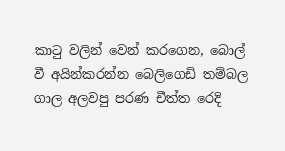කාටු වලින් වෙන් කරගෙන, බොල් වී අයින්කරන්න බෙලිගෙඩි තම්බල ගාල අලවපු පරණ චීත්ත රෙදි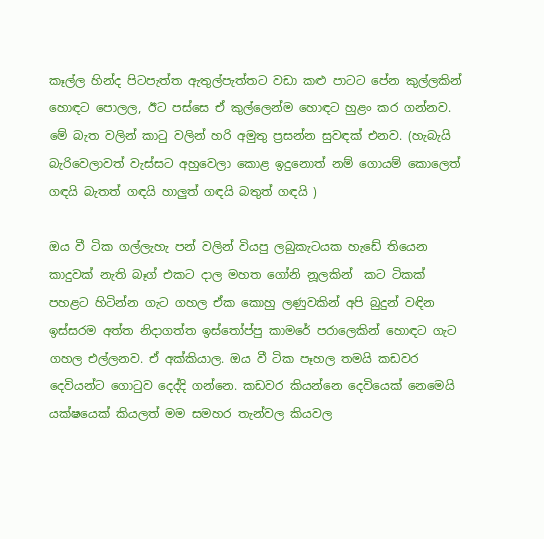කෑල්ල හින්ද පිටපැත්ත ඇතුල්පැත්තට වඩා කළු පාටට පේන කුල්ලකින් හොඳට පොලල, ඊට පස්සෙ ඒ කුල්ලෙන්ම හොඳට හුළං කර ගන්නව. මේ බැත වලින් කාටු වලින් හරි අමුතු ප්‍රසන්න සුවඳක් එනව. (හැබැයි බැරිවෙලාවත් වැස්සට අහුවෙලා කොළ ඉදුනොත් නම් ගොයම් කොලෙත් ගඳයි බැතත් ගඳයි හාලුත් ගඳයි බතුත් ගඳයි )

ඔය වී ටික ගල්ලැහැ පන් වලින් වියපු ලබුකැටයක හැඩේ තියෙන කාදුවක් නැති බෑග් එකට දාල මහත ගෝනි නූලකින්  කට ටිකක් පහළට හිටින්න ගැට ගහල ඒක කොහු ලණුවකින් අපි බුදුන් වඳින ඉස්සරම අත්ත නිදාගත්ත ඉස්තෝප්පු කාමරේ පරාලෙකින් හොඳට ගැට ගහල එල්ලනව. ඒ අක්කියාල. ඔය වී ටික පෑහල තමයි කඩවර දෙවියන්ට ගොටුව දෙද්දි ගන්නෙ. කඩවර කියන්නෙ දෙවියෙක් නෙමෙයි යක්ෂයෙක් කියලත් මම සමහර තැන්වල කියවල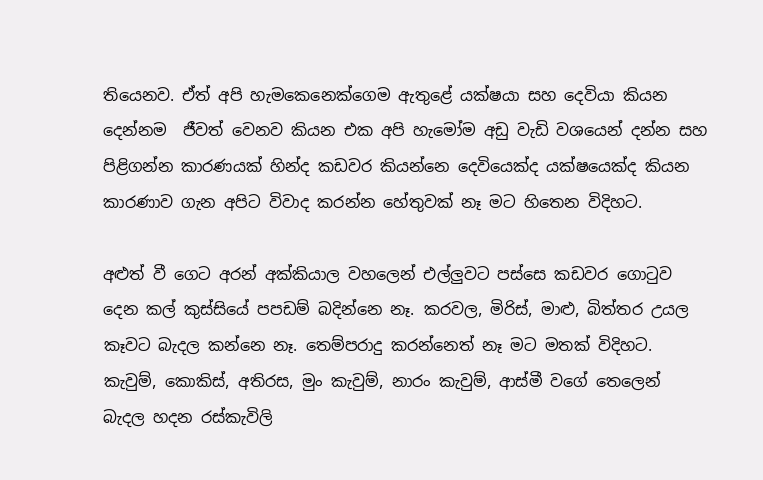තියෙනව. ඒත් අපි හැමකෙනෙක්ගෙම ඇතුළේ යක්ෂයා සහ දෙවියා කියන දෙන්නම  ජීවත් වෙනව කියන එක අපි හැමෝම අඩු වැඩි වශයෙන් දන්න සහ පිළිගන්න කාරණයක් හින්ද කඩවර කියන්නෙ දෙවියෙක්ද යක්ෂයෙක්ද කියන කාරණාව ගැන අපිට විවාද කරන්න හේතුවක් නෑ මට හිතෙන විදිහට.

අළුත් වී ගෙට අරන් අක්කියාල වහලෙන් එල්ලුවට පස්සෙ කඩවර ගොටුව දෙන කල් කුස්සියේ පපඩම් බදින්නෙ නෑ. කරවල, මිරිස්, මාළු, බිත්තර උයල කෑවට බැදල කන්නෙ නෑ. තෙම්පරාදු කරන්නෙත් නෑ මට මතක් විදිහට. කැවුම්, කොකිස්, අතිරස, මුං කැවුම්, නාරං කැවුම්, ආස්මී වගේ තෙලෙන් බැදල හදන රස්කැවිලි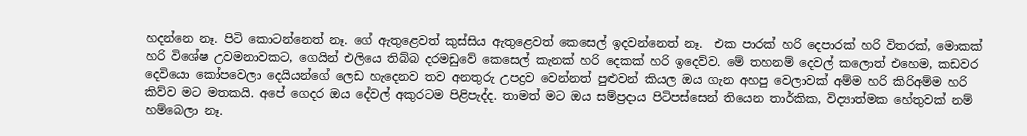හදන්නෙ නෑ. පිටි කොටන්නෙත් නෑ. ගේ ඇතුළෙවත් කුස්සිය ඇතුළෙවත් කෙසෙල් ඉදවන්නෙත් නෑ.  එක පාරක් හරි දෙපාරක් හරි විතරක්, මොකක් හරි විශේෂ උවමනාවකට, ගෙයින් එලියෙ තිබ්බ දරමඩුවේ කෙසෙල් කැනක් හරි දෙකක් හරි ඉදෙව්ව. මේ තහනම් දෙවල් කලොත් එහෙම, කඩවර දෙවියො කෝපවෙලා දෙයියන්ගේ ලෙඩ හැදෙනව තව අනතුරු උපද්‍රව වෙන්නත් පුළුවන් කියල ඔය ගැන අහපු වෙලාවක් අම්ම හරි කිරිඅම්ම හරි කිව්ව මට මතකයි. අපේ ගෙදර ඔය දේවල් අකුරටම පිළිපැද්ද. තාමත් මට ඔය සම්ප්‍රදාය පිටිපස්සෙන් තියෙන තාර්කික, විද්‍යාත්මක හේතුවක් නම් හම්බෙලා නෑ.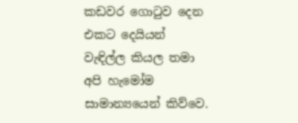කඩවර ගොටුව දෙන එකට දෙයියන් වැඳිල්ල කියල තමා අපි හැමෝම සාමාන්‍යයෙන් කිව්වෙ.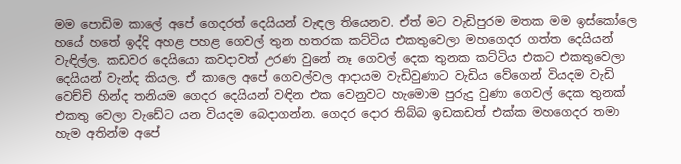මම පොඩිම කාලේ අපේ ගෙදරත් දෙයියන් වැඳල තියෙනව. ඒත් මට වැඩිපුරම මතක මම ඉස්කෝලෙ හයේ හතේ ඉද්දි අහළ පහළ ගෙවල් තුන හතරක කට්ටිය එකතුවෙලා මහගෙදර ගත්ත දෙයියන් වැඳිල්ල. කඩවර දෙයියො කවදාවත් උරණ වුනේ නෑ ගෙවල් දෙක තුනක කට්ටිය එකට එකතුවෙලා දෙයියන් වැන්ද කියල. ඒ කාලෙ අපේ ගෙවල්වල ආදායම වැඩිවුණාට වැඩිය වේගෙන් වියදම වැඩි වෙච්චි හින්ද තනියම ගෙදර දෙයියන් වඳින එක වෙනුවට හැමොම පුරුදු වුණා ගෙවල් දෙක තුනක් එකතු වෙලා වැඩේට යන වියදම බෙදාගන්න. ගෙදර දොර තිබ්බ ඉඩකඩත් එක්ක මහගෙදර තමා හැම අතින්ම අපේ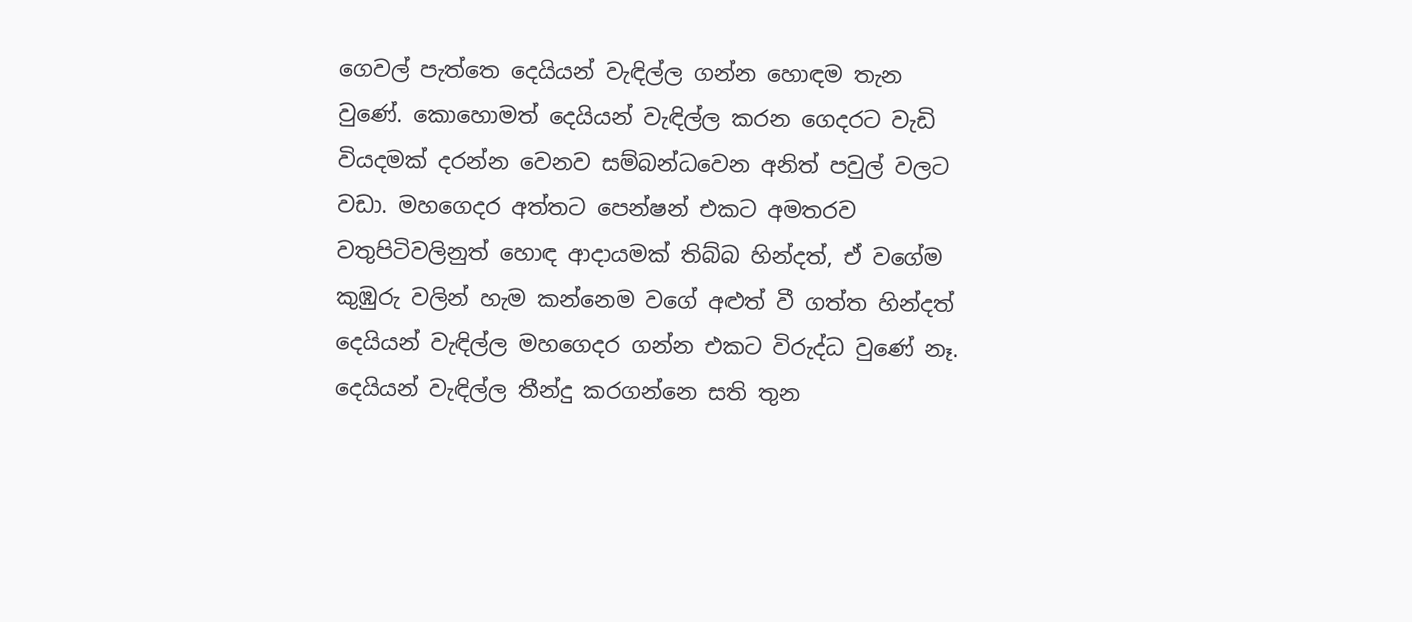ගෙවල් පැත්තෙ දෙයියන් වැඳිල්ල ගන්න හොඳම තැන වුණේ. කොහොමත් දෙයියන් වැඳිල්ල කරන ගෙදරට වැඩි වියදමක් දරන්න වෙනව සම්බන්ධවෙන අනිත් පවුල් වලට වඩා. මහගෙදර අත්තට පෙන්ෂන් එකට අමතරව වතුපිටිවලිනුත් හොඳ ආදායමක් තිබ්බ හින්දත්, ඒ වගේම කුඹුරු වලින් හැම කන්නෙම වගේ අළුත් වී ගත්ත හින්දත් දෙයියන් වැඳිල්ල මහගෙදර ගන්න එකට විරුද්ධ වුණේ නෑ. දෙයියන් වැඳිල්ල තීන්දු කරගන්නෙ සති තුන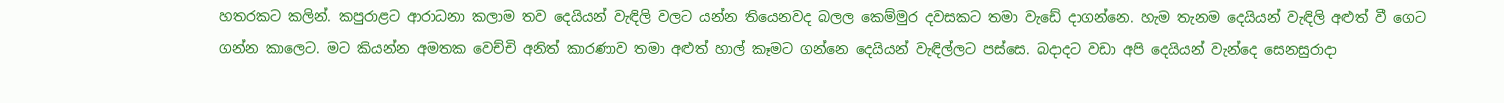හතරකට කලින්. කපුරාළට ආරාධනා කලාම තව දෙයියන් වැඳිලි වලට යන්න තියෙනවද බලල කෙම්මුර දවසකට තමා වැඩේ දාගන්නෙ. හැම තැනම දෙයියන් වැඳිලි අළුත් වී ගෙට ගන්න කාලෙට. මට කියන්න අමතක වෙච්චි අනිත් කාරණාව තමා අළුත් හාල් කෑමට ගන්නෙ දෙයියන් වැඳිල්ලට පස්සෙ. බදාදට වඩා අපි දෙයියන් වැන්දෙ සෙනසුරාදා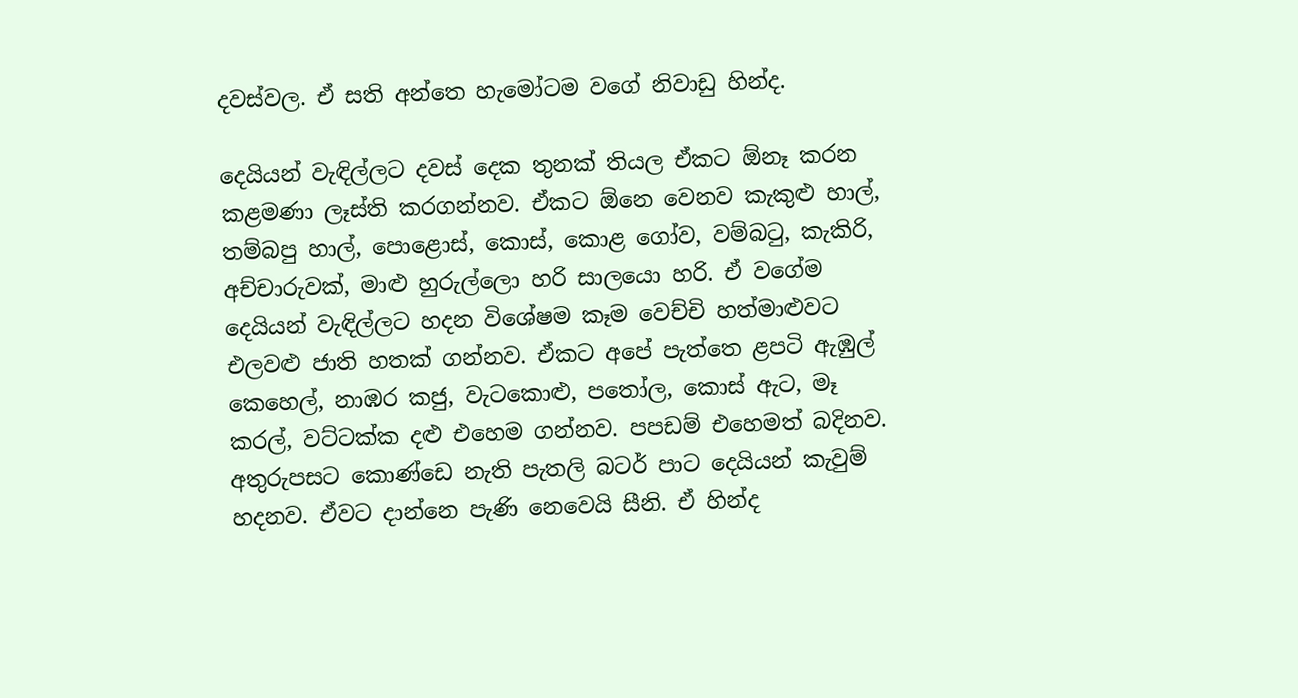දවස්වල. ඒ සති අන්තෙ හැමෝටම වගේ නිවාඩු හින්ද.

දෙයියන් වැඳිල්ලට දවස් දෙක තුනක් තියල ඒකට ඕනෑ කරන කළමණා ලෑස්ති කරගන්නව. ඒකට ඕනෙ වෙනව කැකුළු හාල්, තම්බපු හාල්, පොළොස්, කොස්, කොළ ගෝව, වම්බටු, කැකිරි, අච්චාරුවක්, මාළු හුරුල්ලො හරි සාලයො හරි. ඒ වගේම දෙයියන් වැඳිල්ලට හදන විශේෂම කෑම වෙච්චි හත්මාළුවට එලවළු ජාති හතක් ගන්නව. ඒකට අපේ පැත්තෙ ළපටි ඇඹුල් කෙහෙල්, නාඹර කජු, වැටකොළු, පතෝල, කොස් ඇට, මෑ කරල්, වට්ටක්ක දළු එහෙම ගන්නව. පපඩම් එහෙමත් බදිනව. අතුරුපසට කොණ්ඩෙ නැති පැතලි බටර් පාට දෙයියන් කැවුම් හදනව. ඒවට දාන්නෙ පැණි නෙවෙයි සීනි. ඒ හින්ද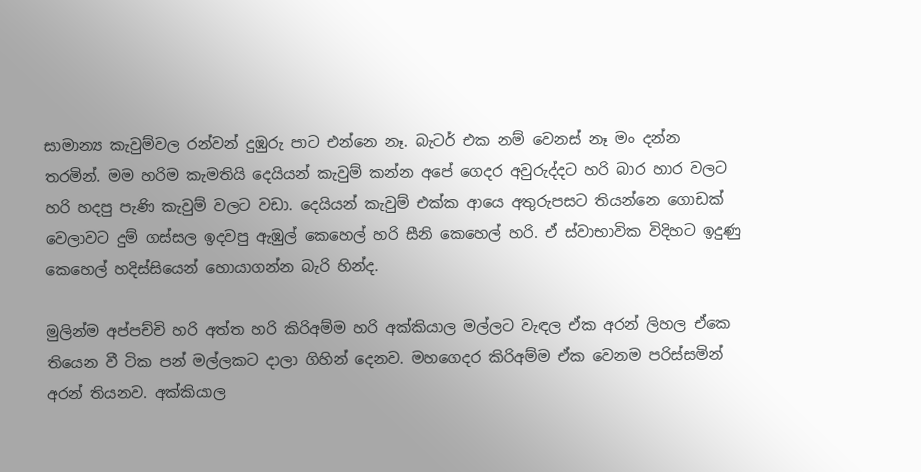සාමාන්‍ය කැවුම්වල රන්වන් දුඹුරු පාට එන්නෙ නෑ. බැටර් එක නම් වෙනස් නෑ මං දන්න තරමින්. මම හරිම කැමතියි දෙයියන් කැවුම් කන්න අපේ ගෙදර අවුරුද්දට හරි බාර හාර වලට හරි හදපු පැණි කැවුම් වලට වඩා. දෙයියන් කැවුම් එක්ක ආයෙ අතුරුපසට තියන්නෙ ගොඩක් වෙලාවට දුම් ගස්සල ඉදවපු ඇඹුල් කෙහෙල් හරි සීනි කෙහෙල් හරි. ඒ ස්වාභාවික විදිහට ඉදුණු කෙහෙල් හදිස්සියෙන් හොයාගන්න බැරි හින්ද.

මුලින්ම අප්පච්චි හරි අත්ත හරි කිරිඅම්ම හරි අක්කියාල මල්ලට වැඳල ඒක අරන් ලිහල ඒකෙ තියෙන වී ටික පන් මල්ලකට දාලා ගිහින් දෙනව. මහගෙදර කිරිඅම්ම ඒක වෙනම පරිස්සමින් අරන් තියනව. අක්කියාල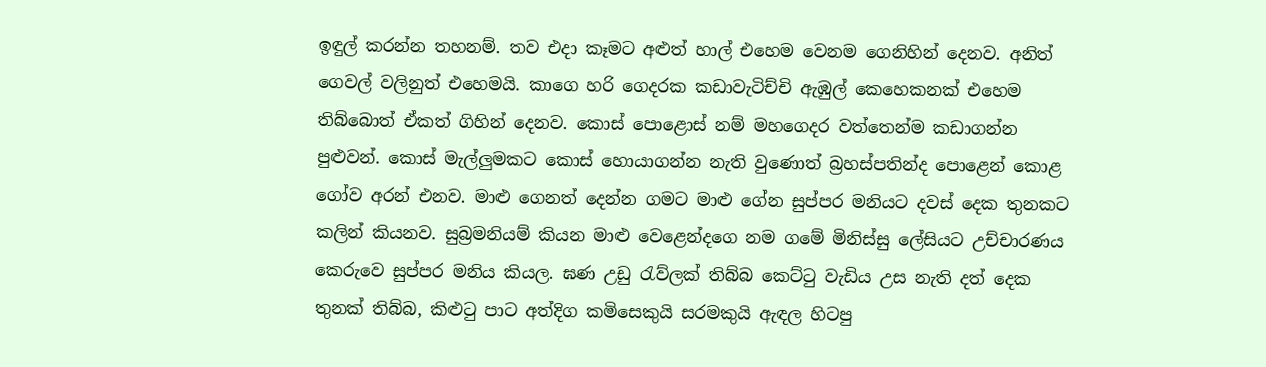ඉඳුල් කරන්න තහනම්. තව එදා කෑමට අළුත් හාල් එහෙම වෙනම ගෙනිහින් දෙනව. අනිත් ගෙවල් වලිනුත් එහෙමයි. කාගෙ හරි ගෙදරක කඩාවැටිච්චි ඇඹුල් කෙහෙකනක් එහෙම තිබ්බොත් ඒකත් ගිහින් දෙනව. කොස් පොළොස් නම් මහගෙදර වත්තෙන්ම කඩාගන්න පුළුවන්. කොස් මැල්ලුමකට කොස් හොයාගන්න නැති වුණොත් බ්‍රහස්පතින්ද පොළෙන් කොළ ගෝව අරන් එනව. මාළු ගෙනත් දෙන්න ගමට මාළු ගේන සුප්පර මනියට දවස් දෙක තුනකට කලින් කියනව. සුබ්‍රමනියම් කියන මාළු වෙළෙන්දගෙ නම ගමේ මිනිස්සු ලේසියට උච්චාරණය කෙරුවෙ සුප්පර මනිය කියල. ඝණ උඩු රැව්ලක් තිබ්බ කෙට්ටු වැඩිය උස නැති දත් දෙක තුනක් තිබ්බ, කිළුටු පාට අත්දිග කමිසෙකුයි සරමකුයි ඇඳල හිටපු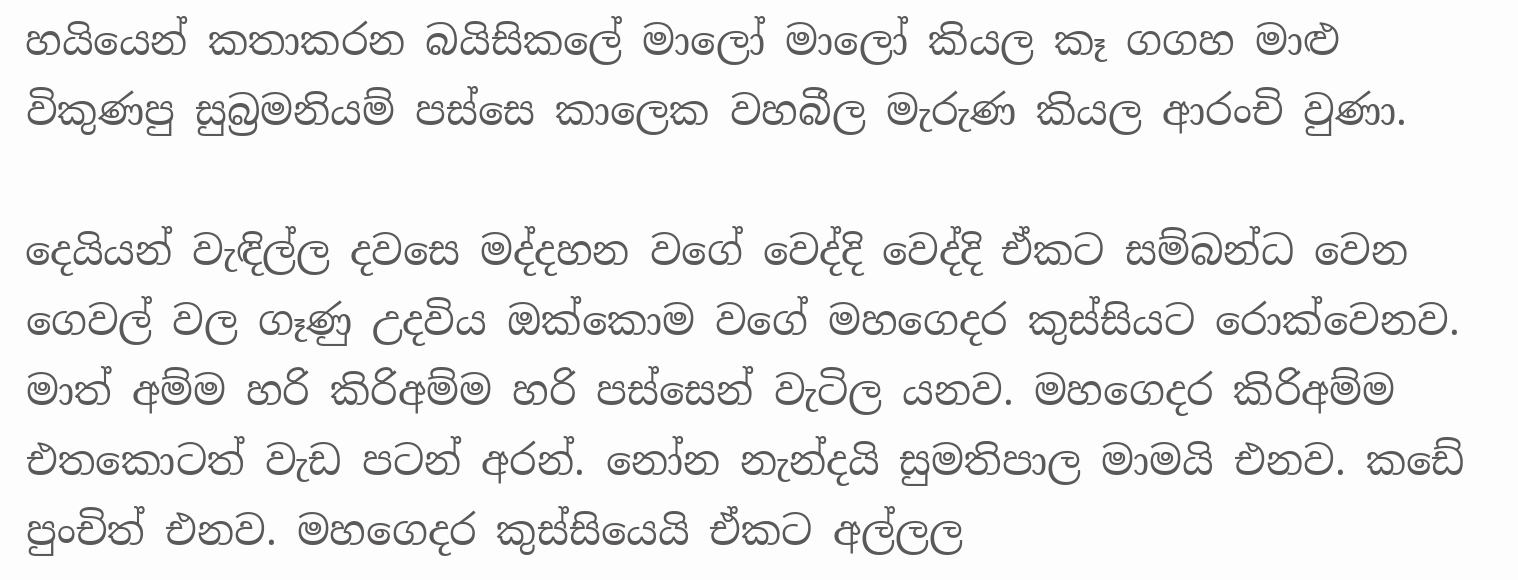හයියෙන් කතාකරන බයිසිකලේ මාලෝ මාලෝ කියල කෑ ගගහ මාළු විකුණපු සුබ්‍රමනියම් පස්සෙ කාලෙක වහබීල මැරුණ කියල ආරංචි වුණා.

දෙයියන් වැඳිල්ල දවසෙ මද්දහන වගේ වෙද්දි වෙද්දි ඒකට සම්බන්ධ වෙන ගෙවල් වල ගෑණු උදවිය ඔක්කොම වගේ මහගෙදර කුස්සියට රොක්වෙනව. මාත් අම්ම හරි කිරිඅම්ම හරි පස්සෙන් වැටිල යනව. මහගෙදර කිරිඅම්ම එතකොටත් වැඩ පටන් අරන්. නෝන නැන්දයි සුමතිපාල මාමයි එනව. කඩේ පුංචිත් එනව. මහගෙදර කුස්සියෙයි ඒකට අල්ලල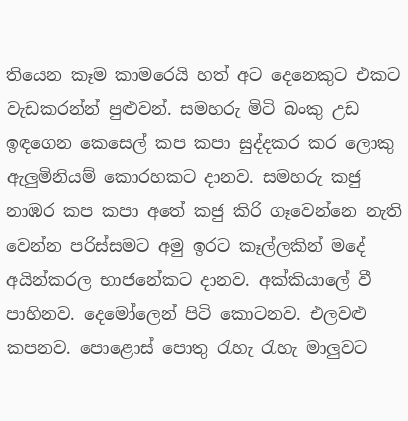තියෙන කෑම කාමරෙයි හත් අට දෙනෙකුට එකට වැඩකරන්න් පුළුවන්. සමහරු මිටි බංකු උඩ ඉඳගෙන කෙසෙල් කප කපා සුද්දකර කර ලොකු ඇලුමිනියම් කොරහකට දානව. සමහරු කජු නාඹර කප කපා අතේ කජු කිරි ගෑවෙන්නෙ නැති වෙන්න පරිස්සමට අමු ඉරට කෑල්ලකින් මදේ අයින්කරල භාජනේකට දානව. අක්කියාලේ වී පාහිනව. දෙමෝලෙන් පිටි කොටනව. එලවළු කපනව. පොළොස් පොතු රැහැ රැහැ මාලුවට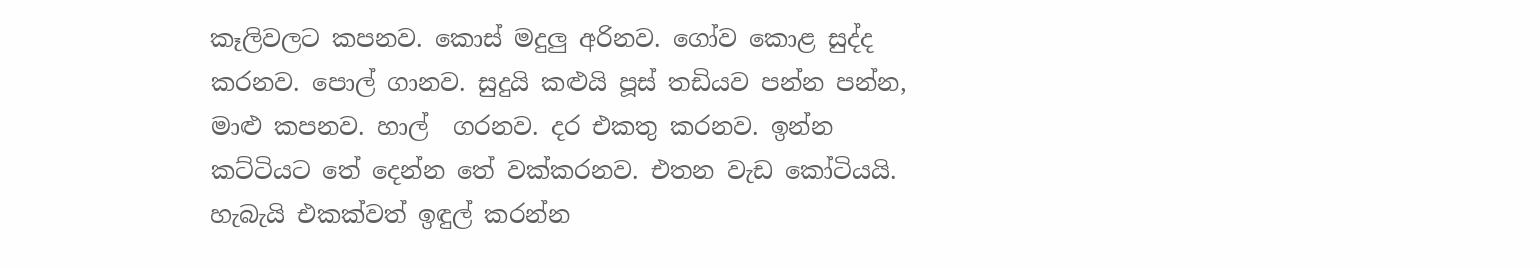කෑලිවලට කපනව. කොස් මදුලු අරිනව. ගෝව කොළ සුද්ද කරනව. පොල් ගානව. සුදුයි කළුයි පූස් තඩියව පන්න පන්න, මාළු කපනව. හාල්  ගරනව. දර එකතු කරනව. ඉන්න කට්ටියට තේ දෙන්න තේ වක්කරනව. එතන වැඩ කෝටියයි. හැබැයි එකක්වත් ඉඳුල් කරන්න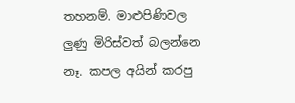තහනම්. මාළුපිණිවල ලුණු මිරිස්වත් බලන්නෙ නෑ. කපල අයින් කරපු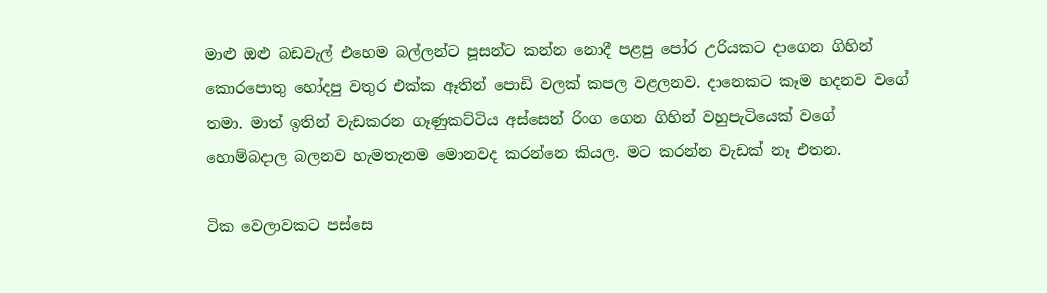මාළු ඔළු බඩවැල් එහෙම බල්ලන්ට පූසන්ට කන්න නොදී පළපු පෝර උරියකට දාගෙන ගිහින් කොරපොතු හෝදපු වතුර එක්ක ඈතින් පොඩි වලක් කපල වළලනව. දානෙකට කෑම හදනව වගේ තමා. මාත් ඉතින් වැඩකරන ගෑණුකට්ටිය අස්සෙන් රිංග ගෙන ගිහින් වහුපැටියෙක් වගේ හොම්බදාල බලනව හැමතැනම මොනවද කරන්නෙ කියල. මට කරන්න වැඩක් නෑ එතන.

ටික වෙලාවකට පස්සෙ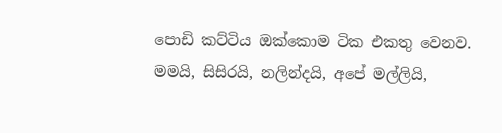පොඩි කට්ටිය ඔක්කොම ටික එකතු වෙනව. මමයි, සිසිරයි, නලින්දයි, අපේ මල්ලියි,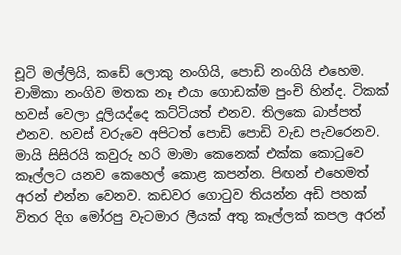චූටි මල්ලියි, කඩේ ලොකු නංගියි, පොඩි නංගියි එහෙම. චාමිකා නංගිව මතක නෑ එයා ගොඩක්ම පුංචි හින්ද. ටිකක් හවස් වෙලා දූලියද්දෙ කට්ටියත් එනව. තිලකෙ බාප්පත් එනව. හවස් වරුවෙ අපිටත් පොඩි පොඩි වැඩ පැවරෙනව. මායි සිසිරයි කවුරු හරි මාමා කෙනෙක් එක්ක කොටුවෙ කෑල්ලට යනව කෙහෙල් කොළ කපන්න. පිඟන් එහෙමත් අරන් එන්න වෙනව. කඩවර ගොටුව තියන්න අඩි පහක්  විතර දිග මෝරපු වැටමාර ලීයක් අතු කෑල්ලක් කපල අරන්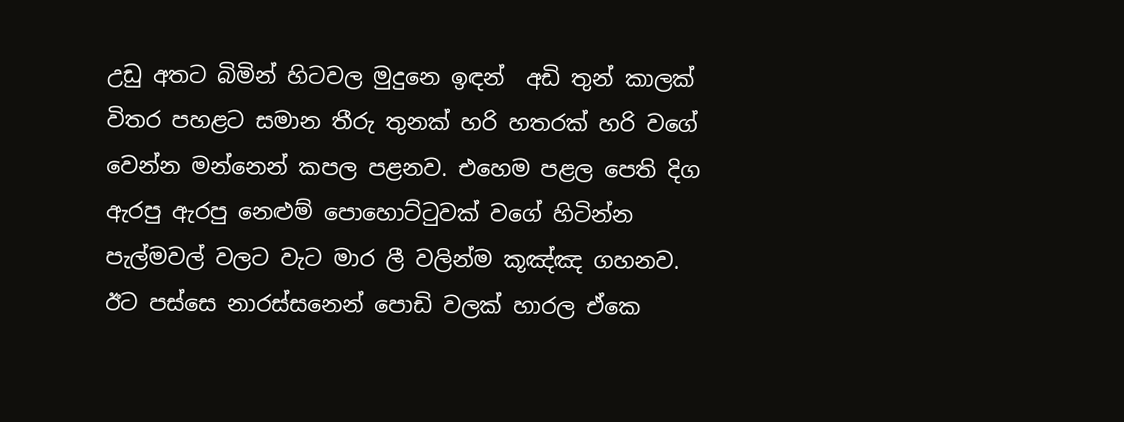උඩු අතට බිමින් හිටවල මුදුනෙ ඉඳන්  අඩි තුන් කාලක් විතර පහළට සමාන තීරු තුනක් හරි හතරක් හරි වගේ වෙන්න මන්නෙන් කපල පළනව. එහෙම පළල පෙති දිග ඇරපු ඇරපු නෙළුම් පොහොට්ටුවක් වගේ හිටින්න පැල්මවල් වලට වැට මාර ලී වලින්ම කූඤ්ඤ ගහනව. ඊට පස්සෙ නාරස්සනෙන් පොඩි වලක් හාරල ඒකෙ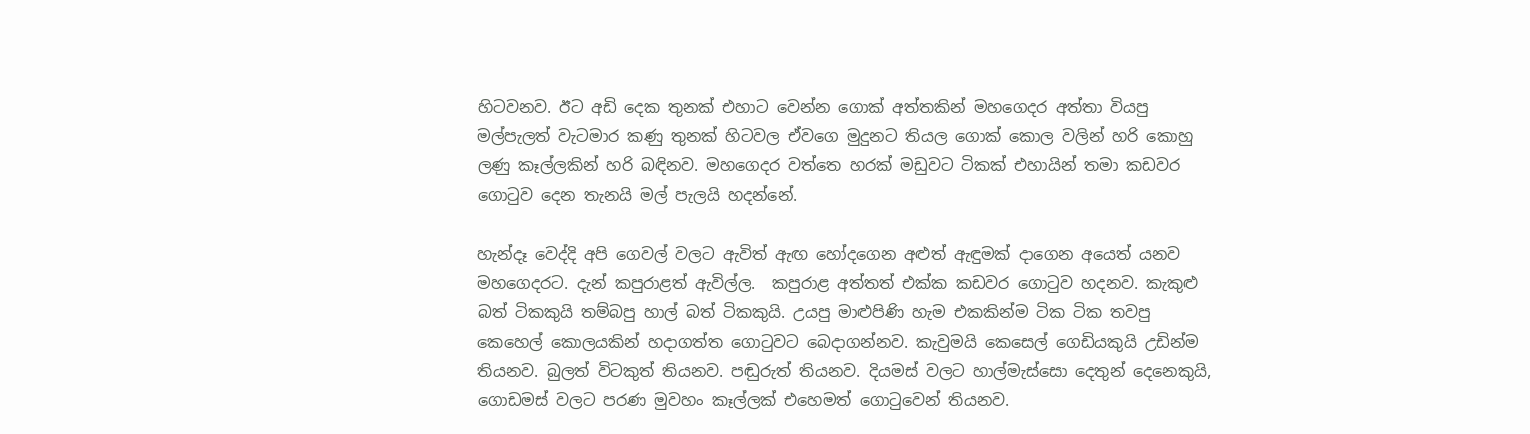හිටවනව. ඊට අඩි දෙක තුනක් එහාට වෙන්න ගොක් අත්තකින් මහගෙදර අත්තා වියපු මල්පැලත් වැටමාර කණු තුනක් හිටවල ඒවගෙ මුදුනට තියල ගොක් කොල වලින් හරි කොහු ලණු කෑල්ලකින් හරි බඳිනව. මහගෙදර වත්තෙ හරක් මඩුවට ටිකක් එහායින් තමා කඩවර ගොටුව දෙන තැනයි මල් පැලයි හදන්නේ.

හැන්දෑ වෙද්දි අපි ගෙවල් වලට ඇවිත් ඇඟ හෝදගෙන අළුත් ඇඳුමක් දාගෙන අයෙත් යනව මහගෙදරට. දැන් කපුරාළත් ඇවිල්ල.  කපුරාළ අත්තත් එක්ක කඩවර ගොටුව හදනව. කැකුළු බත් ටිකකුයි තම්බපු හාල් බත් ටිකකුයි. උයපු මාළුපිණි හැම එකකින්ම ටික ටික තවපු කෙහෙල් කොලයකින් හදාගත්ත ගොටුවට බෙදාගන්නව. කැවුමයි කෙසෙල් ගෙඩියකුයි උඩින්ම තියනව. බුලත් විටකුත් තියනව. පඬුරුත් තියනව. දියමස් වලට හාල්මැස්සො දෙතුන් දෙනෙකුයි, ගොඩමස් වලට පරණ මුවහං කෑල්ලක් එහෙමත් ගොටුවෙන් තියනව.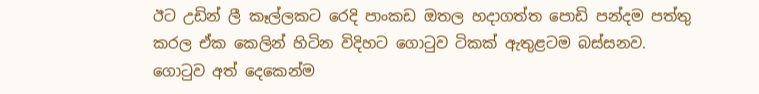ඊට උඩින් ලී කෑල්ලකට රෙදි පාංකඩ ඔතල හදාගත්ත පොඩි පන්දම පත්තු කරල ඒක කෙලින් හිටින විදිහට ගොටුව ටිකක් ඇතුළටම බස්සනව. ගොටුව අත් දෙකෙන්ම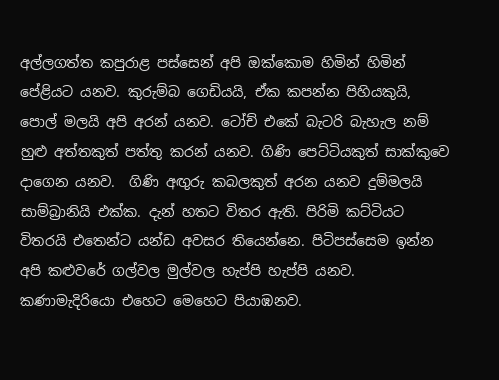අල්ලගත්ත කපුරාළ පස්සෙන් අපි ඔක්කොම හිමින් හිමින් පේළියට යනව. කුරුම්බ ගෙඩියයි, ඒක කපන්න පිහියකුයි, පොල් මලයි අපි අරන් යනව. ටෝච් එකේ බැටරි බැහැල නම් හුළු අත්තකුත් පත්තු කරන් යනව. ගිණි පෙට්ටියකුත් සාක්කුවෙ දාගෙන යනව.  ගිණි අඟුරු කබලකුත් අරන යනව දුම්මලයි සාම්බ්‍රානියි එක්ක. දැන් හතට විතර ඇති. පිරිමි කට්ටියට විතරයි එතෙන්ට යන්ඩ අවසර තියෙන්නෙ. පිටිපස්සෙම ඉන්න අපි කළුවරේ ගල්වල මුල්වල හැප්පි හැප්පි යනව. කණාමැදිරියො එහෙට මෙහෙට පියාඹනව.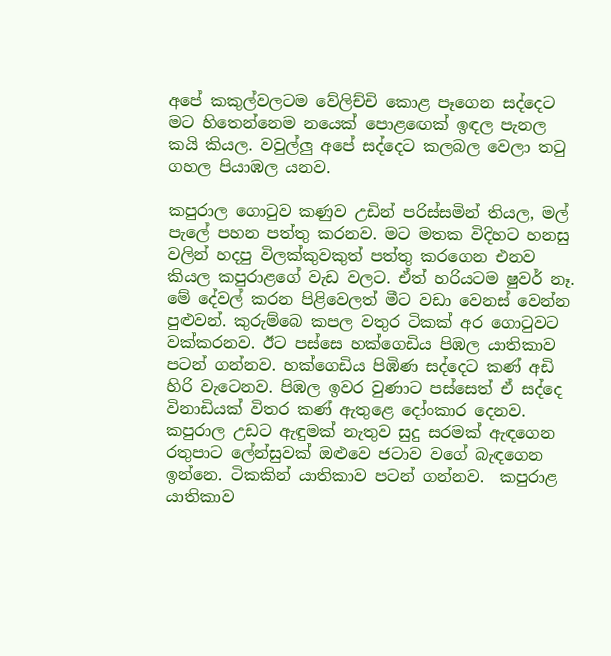අපේ කකුල්වලටම වේලිච්චි කොළ පෑගෙන සද්දෙට මට හිතෙන්නෙම නයෙක් පොළඟෙක් ඉඳල පැනල කයි කියල. වවුල්ලු අපේ සද්දෙට කලබල වෙලා තටු ගහල පියාඹල යනව.

කපුරාල ගොටුව කණුව උඩින් පරිස්සමින් තියල, මල් පැලේ පහන පත්තු කරනව. මට මතක විදිහට හනසු වලින් හදපු විලක්කුවකුත් පත්තු කරගෙන එනව කියල කපුරාළගේ වැඩ වලට. ඒත් හරියටම ෂුවර් නෑ. මේ දේවල් කරන පිළිවෙලත් මීට වඩා වෙනස් වෙන්න පුළුවන්. කුරුම්බෙ කපල වතුර ටිකක් අර ගොටුවට වක්කරනව. ඊට පස්සෙ හක්ගෙඩිය පිඹල යාතිකාව පටන් ගන්නව. හක්ගෙඩිය පිඹිණ සද්දෙට කණ් අඩි හිරි වැටෙනව. පිඹල ඉවර වුණාට පස්සෙත් ඒ සද්දෙ විනාඩියක් විතර කණ් ඇතුළෙ දෝංකාර දෙනව. කපුරාල උඩට ඇඳුමක් නැතුව සුදු සරමක් ඇඳගෙන රතුපාට ලේන්සුවක් ඔළුවෙ ජටාව වගේ බැඳගෙන ඉන්නෙ. ටිකකින් යාතිකාව පටන් ගන්නව.  කපුරාළ යාතිකාව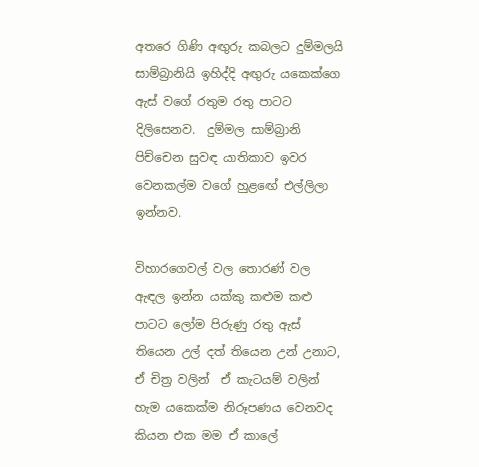අතරෙ ගිණි අඟුරු කබලට දුම්මලයි සාම්බ්‍රානියි ඉහිද්දි අඟුරු යකෙක්ගෙ ඇස් වගේ රතුම රතු පාටට දිලිසෙනව.  දුම්මල සාම්බ්‍රානි පිච්චෙන සුවඳ යාතිකාව ඉවර වෙනකල්ම වගේ හුළඟේ එල්ලිලා ඉන්නව.

විහාරගෙවල් වල තොරණ් වල ඇඳල ඉන්න යක්කු කළුම කළු පාටට ලෝම පිරුණු රතු ඇස් තියෙන උල් දත් තියෙන උන් උනාට, ඒ චිත්‍ර වලින්  ඒ කැටයම් වලින්  හැම යකෙක්ම නිරූපණය වෙනවද කියන එක මම ඒ කාලේ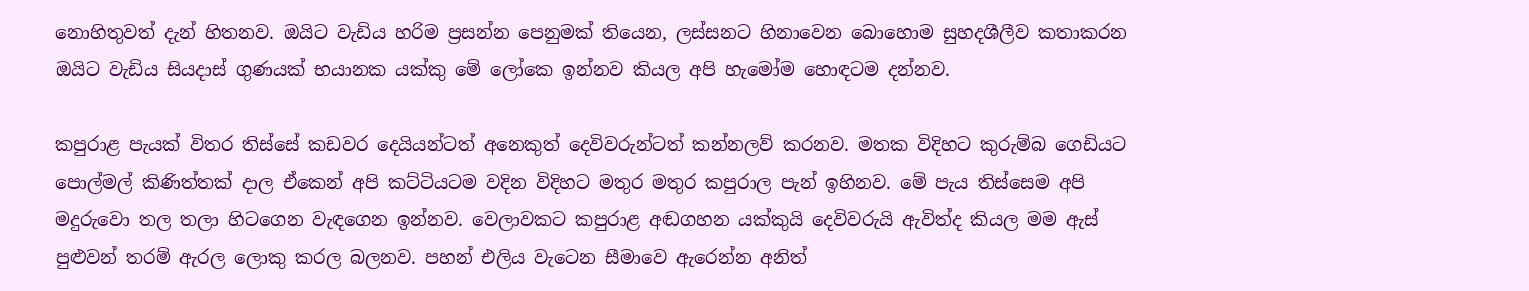නොහිතුවත් දැන් හිතනව. ඔයිට වැඩිය හරිම ප්‍රසන්න පෙනුමක් තියෙන, ලස්සනට හිනාවෙන බොහොම සුහදශීලීව කතාකරන ඔයිට වැඩිය සියදාස් ගුණයක් භයානක යක්කු මේ ලෝකෙ ඉන්නව කියල අපි හැමෝම හොඳටම දන්නව.

කපුරාළ පැයක් විතර තිස්සේ කඩවර දෙයියන්ටත් අනෙකුත් දෙවිවරුන්ටත් කන්නලව් කරනව. මතක විදිහට කුරුම්බ ගෙඩියට පොල්මල් කිණිත්තක් දාල ඒකෙන් අපි කට්ටියටම වදින විදිහට මතුර මතුර කපුරාල පැන් ඉහිනව. මේ පැය තිස්සෙම අපි මදුරුවො තල තලා හිටගෙන වැඳගෙන ඉන්නව. වෙලාවකට කපුරාළ අඬගහන යක්කුයි දෙවිවරුයි ඇවිත්ද කියල මම ඇස් පුළුවන් තරම් ඇරල ලොකු කරල බලනව. පහන් එලිය වැටෙන සීමාවෙ ඇරෙන්න අනිත්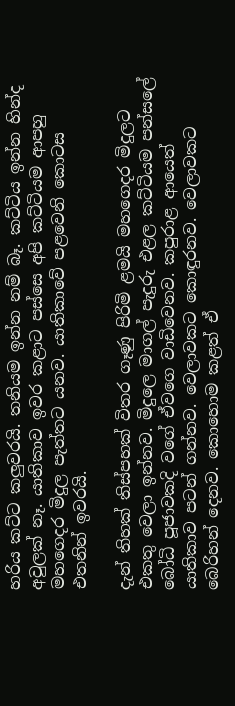හරිය කට්ට කලුවරයි. තනියම ඉන්න නම් බෑ. කට්ටිය ඉන්න හින්ද අවුලක් නෑ. යාතිකාව ඉවර කළාට පස්සෙ අපි කට්ටියම ආපහු මහගෙදර මිදුල පැත්තට යනව. යාතිකාවේ පළවෙනි කොටස එතනින් ඉවරයි.

දැන් තිහක් තිස්පහක් විතර ගෑණු පිරිමි ළමයි මහගෙදර මිදුලට එකතු වෙලා ඉන්නව. මිදුලෙ මාගල් පැදුරු එළල කට්ටියම පන්සලේ බෝධි පූජාවකදි වගේ ඒවගෙ වාඩිවෙනව. කපුරාළ ආයෙත් යාතිකාව පටන් ගන්නව. වෙලාවකට කොඳුරනව. වෙලාවකට බෙරිහන් දෙනව. කොහොම කළත් ඒ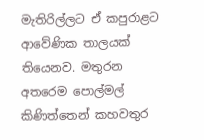මැතිරිල්ලට ඒ කපුරාළට ආවේණික තාලයක් තියෙනව. මතුරන අතරෙම පොල්මල් කිණිත්තෙන් කහවතුර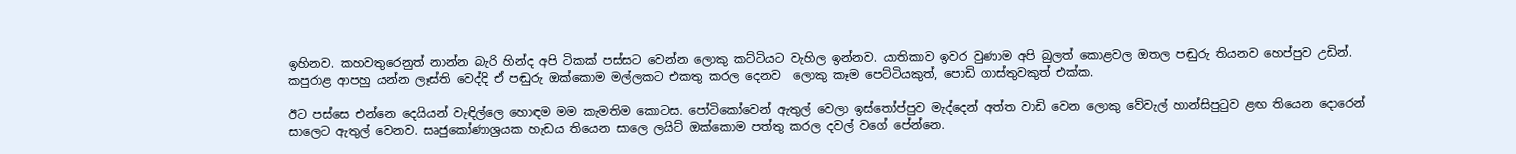ඉහිනව. කහවතුරෙනුත් නාන්න බැරි හින්ද අපි ටිකක් පස්සට වෙන්න ලොකු කට්ටියට වැහිල ඉන්නව. යාතිකාව ඉවර වුණාම අපි බුලත් කොළවල ඔතල පඬුරු තියනව හෙප්පුව උඩින්. කපුරාළ ආපහු යන්න ලෑස්ති වෙද්දි ඒ පඬුරු ඔක්කොම මල්ලකට එකතු කරල දෙනව  ලොකු කෑම පෙට්ටියකුත්, පොඩි ගාස්තුවකුත් එක්ක.

ඊට පස්සෙ එන්නෙ දෙයියන් වැඳිල්ලෙ හොඳම මම කැමතිම කොටස. පෝටිකෝවෙන් ඇතුල් වෙලා ඉස්තෝප්පුව මැද්දෙන් අත්ත වාඩි වෙන ලොකු වේවැල් හාන්සිපුටුව ළඟ තියෙන දොරෙන් සාලෙට ඇතුල් වෙනව. සෘජුකෝණාශ්‍රයක හැඩය තියෙන සාලෙ ලයිට් ඔක්කොම පත්තු කරල දවල් වගේ පේන්නෙ.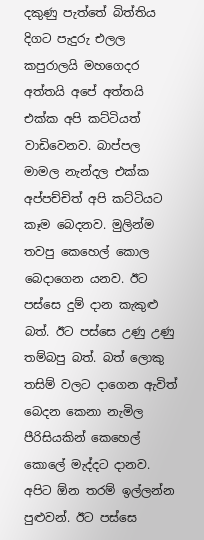දකුණු පැත්තේ බිත්තිය දිගට පැදුරු එලල කපුරාලයි මහගෙදර අත්තයි අපේ අත්තයි එක්ක අපි කට්ටියත් වාඩිවෙනව. බාප්පල මාමල නැන්දල එක්ක අප්පච්චිත් අපි කට්ටියට කෑම බෙදනව. මුලින්ම තවපු කෙහෙල් කොල බෙදාගෙන යනව. ඊට පස්සෙ දුම් දාන කැකුළු බත්. ඊට පස්සෙ උණු උණු තම්බපු බත්. බත් ලොකු තසිම් වලට දාගෙන ඇවිත් බෙදන කෙනා නැමිල පීරිසියකින් කෙහෙල් කොලේ මැද්දට දානව. අපිට ඕන තරම් ඉල්ලන්න පුළුවන්. ඊට පස්සෙ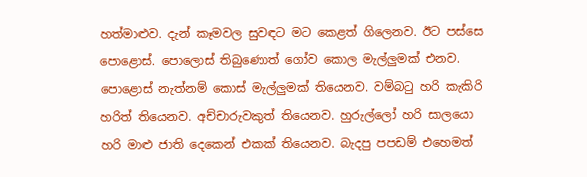හත්මාළුව. දැන් කෑමවල සුවඳට මට කෙළත් ගිලෙනව. ඊට පස්සෙ පොළොස්. පොලොස් තිබුණොත් ගෝව කොල මැල්ලුමක් එනව. පොළොස් නැත්නම් කොස් මැල්ලුමක් තියෙනව. වම්බටු හරි කැකිරි හරිත් තියෙනව. අච්චාරුවකුත් තියෙනව. හුරුල්ලෝ හරි සාලයො හරි මාළු ජාති දෙකෙන් එකක් තියෙනව. බැදපු පපඩම් එහෙමත්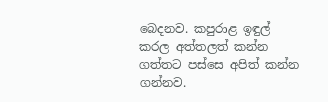බෙදනව. කපුරාළ ඉඳුල් කරල අත්තලත් කන්න ගත්තට පස්සෙ අපිත් කන්න ගන්නව.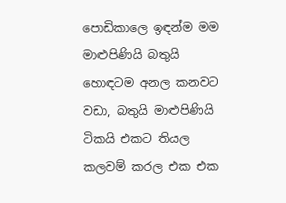පොඩිකාලෙ ඉඳන්ම මම මාළුපිණියි බතුයි හොඳටම අනල කනවට වඩා, බතුයි මාළුපිණියි ටිකයි එකට තියල කලවම් කරල එක එක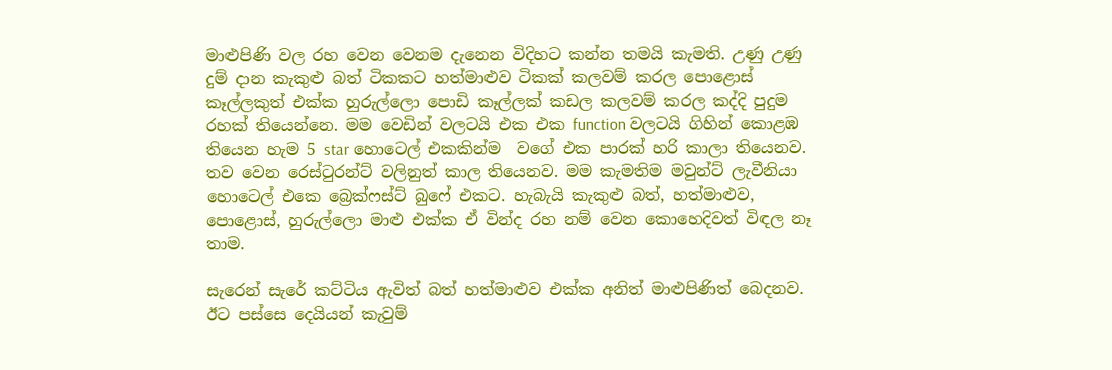මාළුපිණි වල රහ වෙන වෙනම දැනෙන විදිහට කන්න තමයි කැමති. උණු උණු දුම් දාන කැකුළු බත් ටිකකට හත්මාළුව ටිකක් කලවම් කරල පොළොස් කෑල්ලකුත් එක්ක හුරුල්ලො පොඩි කෑල්ලක් කඩල කලවම් කරල කද්දි පුදුම රහක් තියෙන්නෙ. මම වෙඩින් වලටයි එක එක function වලටයි ගිහින් කොළඹ තියෙන හැම 5 star හොටෙල් එකකින්ම  වගේ එක පාරක් හරි කාලා තියෙනව. තව වෙන රෙස්ටුරන්ට් වලිනුත් කාල තියෙනව. මම කැමතිම මවුන්ට් ලැවීනියා හොටෙල් එකෙ බ්‍රෙක්ෆස්ට් බුෆේ එකට. හැබැයි කැකුළු බත්, හත්මාළුව, පොළොස්, හුරුල්ලො මාළු එක්ක ඒ වින්ද රහ නම් වෙන කොහෙදිවත් විඳල නෑ තාම.

සැරෙන් සැරේ කට්ටිය ඇවිත් බත් හත්මාළුව එක්ක අනිත් මාළුපිණිත් බෙදනව. ඊට පස්සෙ දෙයියන් කැවුම්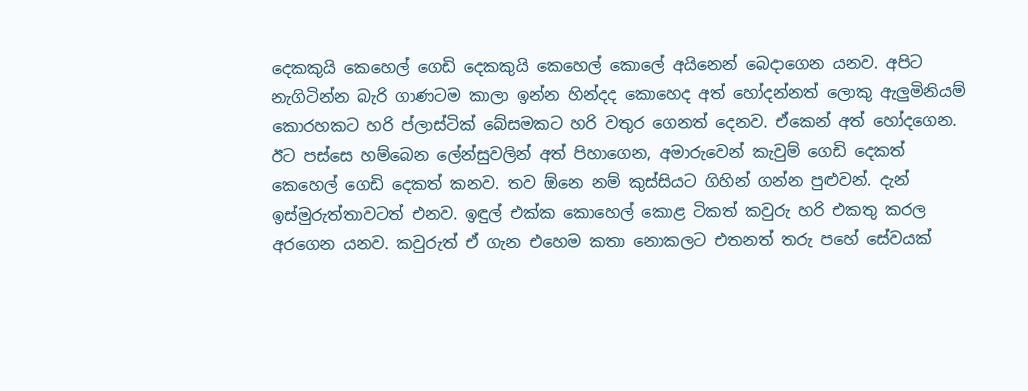දෙකකුයි කෙහෙල් ගෙඩි දෙකකුයි කෙහෙල් කොලේ අයිනෙන් බෙදාගෙන යනව. අපිට නැගිටින්න බැරි ගාණටම කාලා ඉන්න හින්දද කොහෙද අත් හෝදන්නත් ලොකු ඇලුමිනියම් කොරහකට හරි ප්ලාස්ටික් බේසමකට හරි වතුර ගෙනත් දෙනව. ඒකෙන් අත් හෝදගෙන. ඊට පස්සෙ හම්බෙන ලේන්සුවලින් අත් පිහාගෙන, අමාරුවෙන් කැවුම් ගෙඩි දෙකත් කෙහෙල් ගෙඩි දෙකත් කනව. තව ඕනෙ නම් කුස්සියට ගිහින් ගන්න පුළුවන්. දැන් ඉස්මුරුත්තාවටත් එනව. ඉඳුල් එක්ක කොහෙල් කොළ ටිකත් කවුරු හරි එකතු කරල අරගෙන යනව. කවුරුත් ඒ ගැන එහෙම කතා නොකලට එතනත් තරු පහේ සේවයක්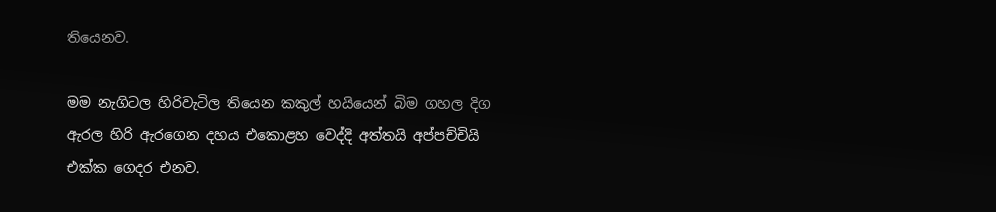තියෙනව.

මම නැගිටල හිරිවැටිල තියෙන කකුල් හයියෙන් බිම ගහල දිග ඇරල හිරි ඇරගෙන දහය එකොළහ වෙද්දි අත්තයි අප්පච්චියි එක්ක ගෙදර එනව.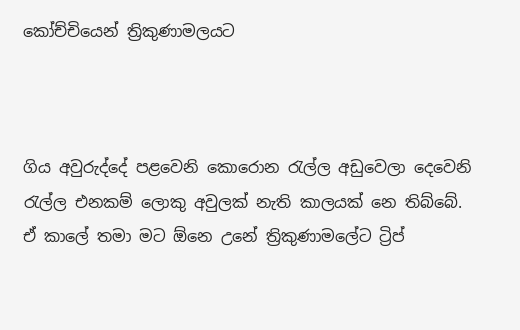කෝච්චියෙන් ත්‍රිකුණාමලයට



ගිය අවුරුද්දේ පළවෙනි කොරොන රැල්ල අඩුවෙලා දෙවෙනි  රැල්ල එනකම් ලොකු අවුලක් නැති කාලයක් නෙ තිබ්බේ. ඒ කාලේ තමා මට ඕනෙ උනේ ත්‍රිකුණාමලේට ට්‍රිප්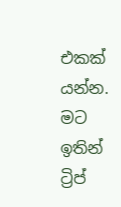එකක් යන්න. මට ඉතින් ට්‍රිප්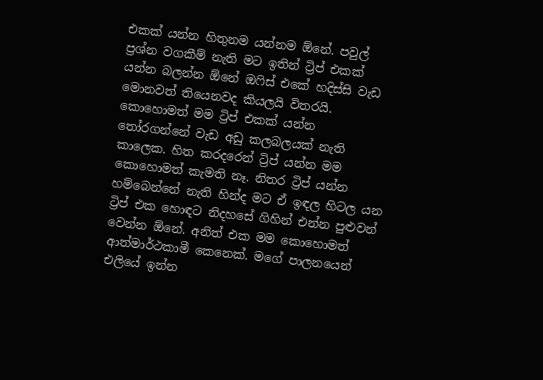එකක් යන්න හිතුනම යන්නම ඕනේ. පවුල් ප්‍රශ්න වගකීම් නැති මට ඉතින් ට්‍රිප් එකක් යන්න බලන්න ඕනේ ඔෆිස් එකේ හදිස්සි වැඩ මොනවත් තියෙනවද කියලයි විතරයි. කොහොමත් මම ට්‍රිප් එකක් යන්න තෝරගන්නේ වැඩ අඩු කලබලයක් නැති කාලෙක. හිත කරදරෙන් ට්‍රිප් යන්න මම කොහොමත් කැමති නෑ. නිතර ට්‍රිප් යන්න හම්බෙන්නේ නැති හින්ද මට ඒ ඉඳල හිටල යන ට්‍රිප් එක හොඳට නිදහසේ ගිහින් එන්න පුළුවන් වෙන්න ඕනේ. අනිත් එක මම කොහොමත් ආත්මාර්ථකාමී කෙනෙක්. මගේ පාලනයෙන් එලියේ ඉන්න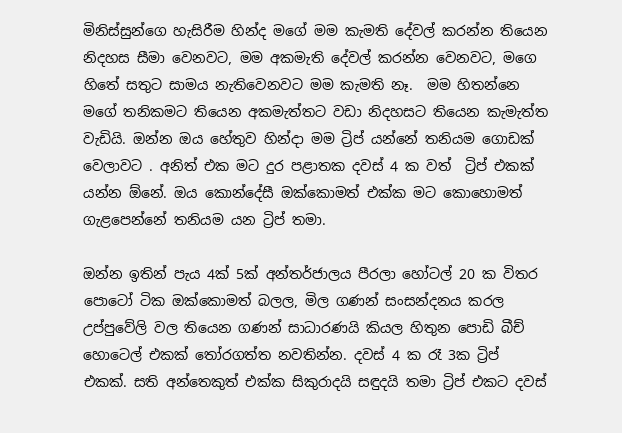මිනිස්සුන්ගෙ හැසිරීම හින්ද මගේ මම කැමති දේවල් කරන්න තියෙන නිදහස සීමා වෙනවට, මම අකමැති දේවල් කරන්න වෙනවට, මගෙ හිතේ සතුට සාමය නැතිවෙනවට මම කැමති නෑ.  මම හිතන්නෙ මගේ තනිකමට තියෙන අකමැත්තට වඩා නිදහසට තියෙන කැමැත්ත වැඩියි. ඔන්න ඔය හේතුව හින්දා මම ට්‍රිප් යන්නේ තනියම ගොඩක් වෙලාවට . අනිත් එක මට දුර පළාතක දවස් 4 ක වත්  ට්‍රිප් එකක් යන්න ඕනේ. ඔය කොන්දේසී ඔක්කොමත් එක්ක මට කොහොමත් ගැළපෙන්නේ තනියම යන ට්‍රිප් තමා.

ඔන්න ඉතින් පැය 4ක් 5ක් අන්තර්ජාලය පීරලා හෝටල් 20 ක විතර පොටෝ ටික ඔක්කොමත් බලල, මිල ගණන් සංසන්දනය කරල උප්පුවේලි වල තියෙන ගණන් සාධාරණයි කියල හිතුන පොඩි බීච් හොටෙල් එකක් තෝරගත්ත නවතින්න. දවස් 4 ක රෑ 3ක ට්‍රිප් එකක්. සති අන්තෙකුත් එක්ක සිකුරාදයි සඳුදයි තමා ට්‍රිප් එකට දවස්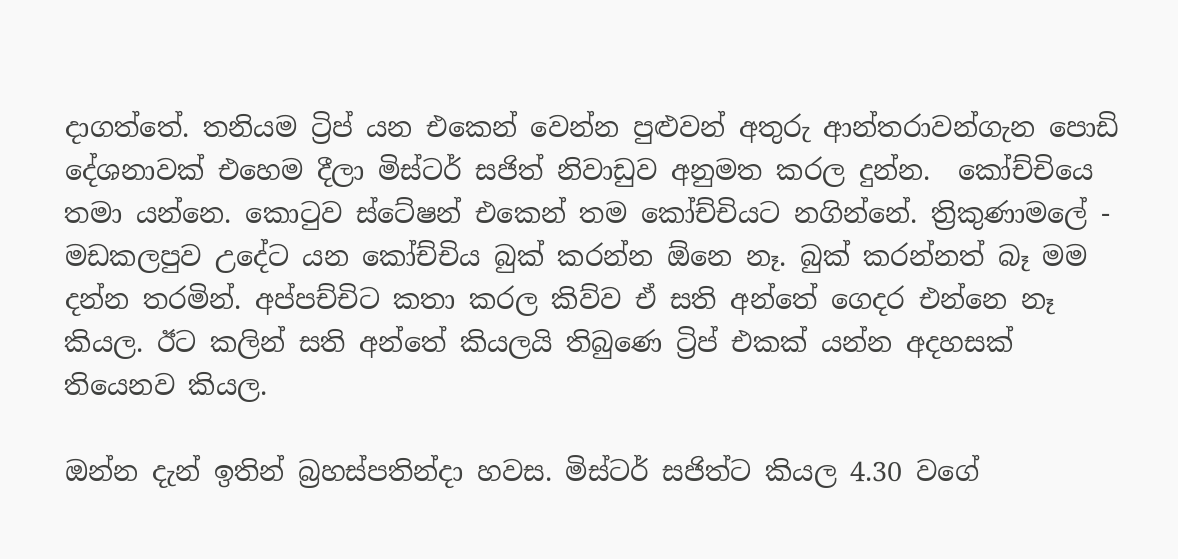දාගත්තේ. තනියම ට්‍රිප් යන එකෙන් වෙන්න පුළුවන් අතුරු ආන්තරාවන්ගැන පොඩි දේශනාවක් එහෙම දීලා මිස්ටර් සජිත් නිවාඩුව අනුමත කරල දුන්න.  කෝච්චියෙ තමා යන්නෙ. කොටුව ස්ටේෂන් එකෙන් තම කෝච්චියට නගින්නේ. ත්‍රිකුණාමලේ - මඩකලපුව උදේට යන කෝච්චිය බුක් කරන්න ඕනෙ නෑ. බුක් කරන්නත් බෑ මම දන්න තරමින්. අප්පච්චිට කතා කරල කිව්ව ඒ සති අන්තේ ගෙදර එන්නෙ නෑ කියල. ඊට කලින් සති අන්තේ කියලයි තිබුණෙ ට්‍රිප් එකක් යන්න අදහසක් තියෙනව කියල.

ඔන්න දැන් ඉතින් බ්‍රහස්පතින්දා හවස. මිස්ටර් සජිත්ට කියල 4.30 වගේ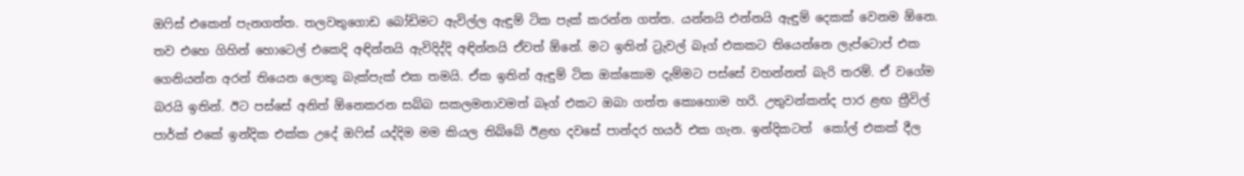ඔෆිස් එකෙන් පැනගත්ත. තලවතුගොඩ බෝඩිමට ඇවිල්ල ඇඳුම් ටික පැක් කරන්න ගත්ත. යන්නයි එන්නයි ඇඳුම් දෙකක් වෙනම ඕනෙ. තව එහෙ ගිහින් හොටෙල් එකෙදි අඳින්නයි ඇවිදිද්දි අඳින්නයි ඒවත් ඕනේ. මට ඉතින් ට්‍රැවල් බෑග් එකකට තියෙන්නෙ ලැප්ටොප් එක ගෙනියන්න අරන් තියෙන ලොකු බැක්පැක් එක තමයි. ඒක ඉතින් ඇඳුම් ටික ඔක්කොම දැම්මට පස්සේ වහන්නත් බැරි තරම්. ඒ වගේම බරයි ඉතින්. ඊට පස්සේ අනිත් ඕනෙකරන සබ්බ සකලමනාවමත් බෑග් එකට ඔබා ගත්ත කොහොම හරි. උතුවන්කන්ද පාර ළඟ ත්‍රීවිල් පාර්ක් එකේ ඉන්දික එක්ක උදේ ඔෆිස් යද්දිම මම කියල තිබ්බේ ඊළඟ දවසේ පාන්දර හයර් එක ගැන. ඉන්දිකටත්  කෝල් එකක් දීල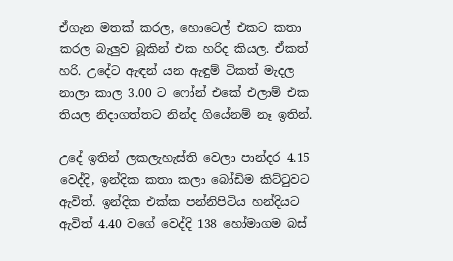ඒගැන මතක් කරල, හොටෙල් එකට කතා කරල බැලුව බූකින් එක හරිද කියල. ඒකත් හරි. උදේට ඇඳන් යන ඇඳුම් ටිකත් මැදල නාලා කාල 3.00 ට ෆෝන් එකේ එලාම් එක තියල නිදාගත්තට නින්ද ගියේනම් නෑ ඉතින්.

උදේ ඉතින් ලකලැහැස්ති වෙලා පාන්දර 4.15 වෙද්දි, ඉන්දික කතා කලා බෝඩිම කිට්ටුවට ඇවිත්. ඉන්දික එක්ක පන්නිපිටිය හන්දියට ඇවිත් 4.40 වගේ වෙද්දි 138 හෝමාගම බස්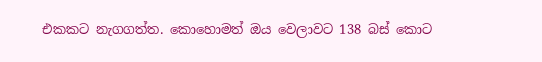එකකට නැගගත්ත. කොහොමත් ඔය වෙලාවට 138 බස් කොට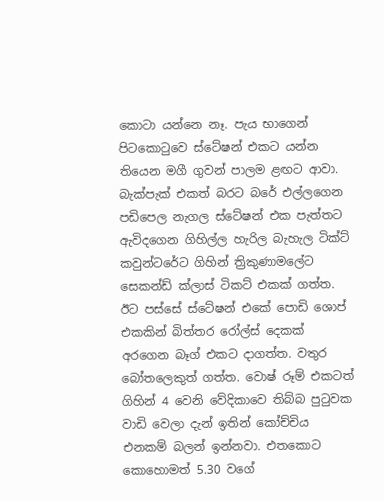කොටා යන්නෙ නෑ. පැය භාගෙන් පිටකොටුවෙ ස්ටේෂන් එකට යන්න තියෙන මගී ගුවන් පාලම ළඟට ආවා. බැක්පැක් එකත් බරට බරේ එල්ලගෙන පඩිපෙල නැගල ස්ටේෂන් එක පැත්තට ඇවිදගෙන ගිහිල්ල හැරිල බැහැල ටික්ට් කවුන්ටරේට ගිහින් ත්‍රිකුණාමලේට සෙකන්ඩ් ක්ලාස් ටිකට් එකක් ගත්ත. ඊට පස්සේ ස්ටේෂන් එකේ පොඩි ශොප් එකකින් බිත්තර රෝල්ස් දෙකක් අරගෙන බෑග් එකට දාගත්ත. වතුර බෝතලෙකුත් ගත්ත. වොෂ් රූම් එකටත්  ගිහින් 4 වෙනි වේදිකාවෙ තිබ්බ පුටුවක වාඩි වෙලා දැන් ඉතින් කෝච්චිය එනකම් බලන් ඉන්නවා. එතකොට කොහොමත් 5.30 වගේ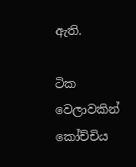ඇති.

ටික වෙලාවකින් කෝච්චිය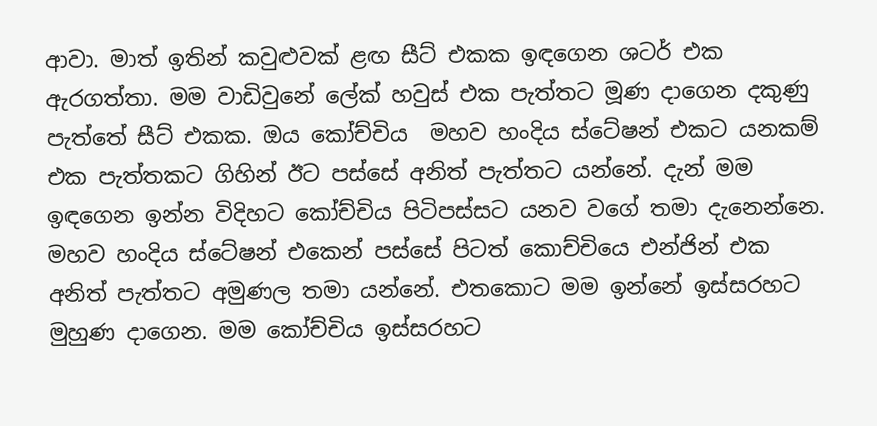ආවා. මාත් ඉතින් කවුළුවක් ළඟ සීට් එකක ඉඳගෙන ශටර් එක ඇරගත්තා. මම වාඩිවුනේ ලේක් හවුස් එක පැත්තට මූණ දාගෙන දකුණු පැත්තේ සීට් එකක. ඔය කෝච්චිය  මහව හංදිය ස්ටේෂන් එකට යනකම් එක පැත්තකට ගිහින් ඊට පස්සේ අනිත් පැත්තට යන්නේ. දැන් මම ඉඳගෙන ඉන්න විදිහට කෝච්චිය පිටිපස්සට යනව වගේ තමා දැනෙන්නෙ. මහව හංදිය ස්ටේෂන් එකෙන් පස්සේ පිටත් කොච්චියෙ එන්ජින් එක අනිත් පැත්තට අමුණල තමා යන්නේ. එතකොට මම ඉන්නේ ඉස්සරහට මුහුණ දාගෙන. මම කෝච්චිය ඉස්සරහට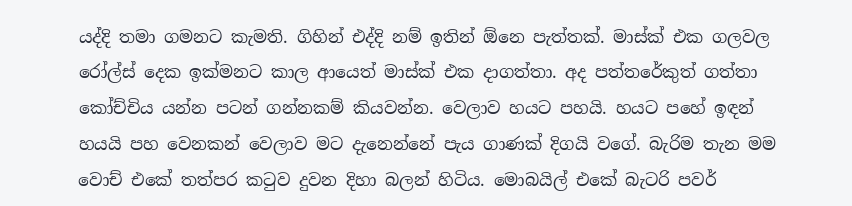යද්දි තමා ගමනට කැමති. ගිහින් එද්දි නම් ඉතින් ඕනෙ පැත්තක්. මාස්ක් එක ගලවල රෝල්ස් දෙක ඉක්මනට කාල ආයෙත් මාස්ක් එක දාගත්තා. අද පත්තරේකුත් ගත්තා කෝච්චිය යන්න පටන් ගන්නකම් කියවන්න. වෙලාව හයට පහයි. හයට පහේ ඉඳන් හයයි පහ වෙනකන් වෙලාව මට දැනෙන්නේ පැය ගාණක් දිගයි වගේ. බැරිම තැන මම වොච් එකේ තත්පර කටුව දුවන දිහා බලන් හිටිය. මොබයිල් එකේ බැටරි පවර්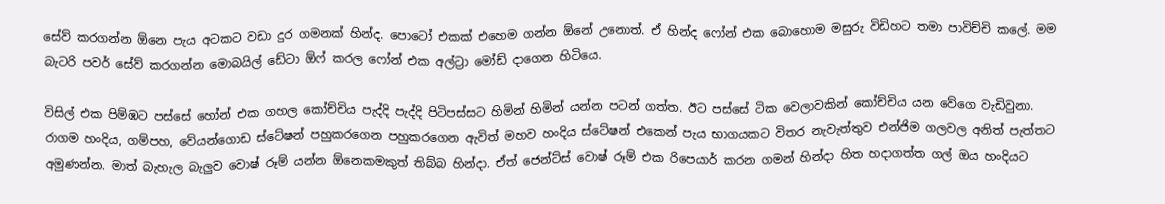සේව් කරගන්න ඕනෙ පැය අටකට වඩා දුර ගමනක් හින්ද. පොටෝ එකක් එහෙම ගන්න ඕනේ උනොත්. ඒ හින්ද ෆෝන් එක බොහොම මසුරු විඩිහට තමා පාවිච්චි කලේ. මම බැටරි පවර් සේව් කරගන්න මොබයිල් ඩේටා ඕෆ් කරල ෆෝන් එක අල්ට්‍රා මෝඩ් දාගෙන හිටියෙ.

විසිල් එක පිම්ඹට පස්සේ හෝන් එක ගහල කෝච්චිය පැද්දි පැද්දි පිටිපස්සට හිමින් හිමින් යන්න පටන් ගත්ත. ඊට පස්සේ ටික වෙලාවකින් කෝච්චිය යන වේගෙ වැඩිවුනා. රාගම හංදිය, ගම්පහ, වේයන්ගොඩ ස්ටේෂන් පහුකරගෙන පහුකරගෙන ඇවිත් මහව හංදිය ස්ටේෂන් එකෙන් පැය භාගයකට විතර නැවැත්තුව එන්ජිම ගලවල අනිත් පැත්තට අමුණන්න. මාත් බැහැල බැලුව වොෂ් රූම් යන්න ඕනෙකමකුත් තිබ්බ හින්දා. ඒත් ජෙන්ට්ස් වොෂ් රූම් එක රිපෙයාර් කරන ගමන් හින්දා හිත හදාගත්ත ගල් ඔය හංදියට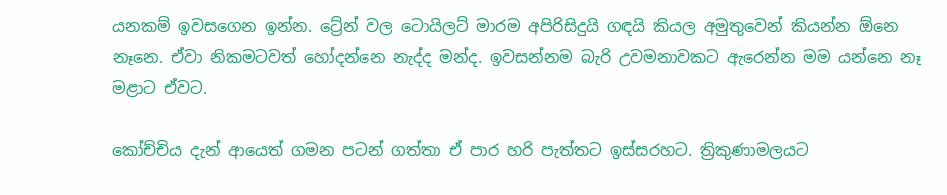යනකම් ඉවසගෙන ඉන්න. ට්‍රේන් වල ටොයිලට් මාරම අපිරිසිදුයි ගඳයි කියල අමුතුවෙන් කියන්න ඕනෙ නෑනෙ. ඒවා නිකමටවත් හෝදන්නෙ නැද්ද මන්ද. ඉවසන්නම බැරි උවමනාවකට ඇරෙන්න මම යන්නෙ නෑ මළාට ඒවට.

කෝච්චිය දැන් ආයෙත් ගමන පටන් ගත්තා ඒ පාර හරි පැත්තට ඉස්සරහට. ත්‍රිකුණාමලයට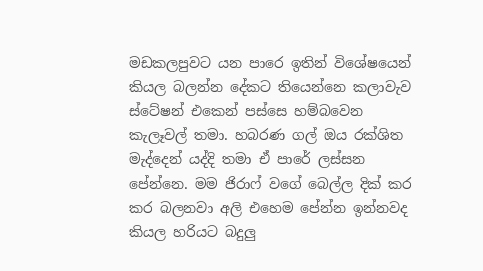මඩකලපුවට යන පාරෙ ඉතින් විශේෂයෙන් කියල බලන්න දේකට තියෙන්නෙ කලාවැව ස්ටේෂන් එකෙන් පස්සෙ හම්බවෙන කැලෑවල් තමා. හබරණ ගල් ඔය රක්ශිත මැද්දෙන් යද්දි තමා ඒ පාරේ ලස්සන පේන්නෙ. මම ජිරාෆ් වගේ බෙල්ල දික් කර කර බලනවා අලි එහෙම පේන්න ඉන්නවද කියල හරියට බදුලු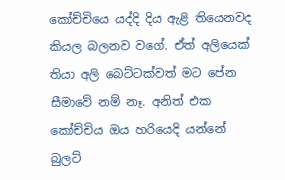කෝච්චියෙ යද්දි දිය ඇළි තියෙනවද කියල බලනව වගේ. ඒත් අලියෙක් තියා අලි බෙට්ටක්වත් මට පේන සීමාවේ නම් නෑ. අනිත් එක කෝච්චිය ඔය හරියෙදි යන්නේ බුලට්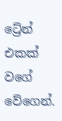ට්‍රේන් එකක් වගේ වේගෙන්.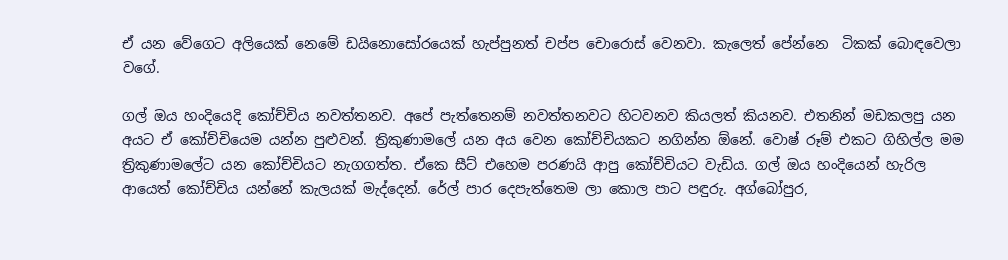ඒ යන වේගෙට අලියෙක් නෙමේ ඩයිනොසෝරයෙක් හැප්පුනත් චප්ප චොරොස් වෙනවා. කැලෙත් පේන්නෙ  ටිකක් බොඳවෙලා වගේ.

ගල් ඔය හංදියෙදි කෝච්චිය නවත්තනව. අපේ පැත්තෙනම් නවත්තනවට හිටවනව කියලත් කියනව. එතනින් මඩකලපු යන අයට ඒ කෝච්චියෙම යන්න පුළුවන්. ත්‍රිකුණාමලේ යන අය වෙන කෝච්චියකට නගින්න ඕනේ. වොෂ් රූම් එකට ගිහිල්ල මම ත්‍රිකුණාමලේට යන කෝච්චියට නැගගත්ත. ඒකෙ සීට් එහෙම පරණයි ආපු කෝච්චියට වැඩිය. ගල් ඔය හංදියෙන් හැරිල ආයෙත් කෝච්චිය යන්නේ කැලයක් මැද්දෙන්. රේල් පාර දෙපැත්තෙම ලා කොල පාට පඳුරු. අග්බෝපුර,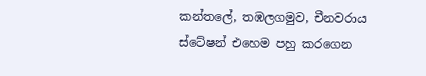කන්තලේ, තඹලගමුව, චීනවරාය ස්ටේෂන් එහෙම පහු කරගෙන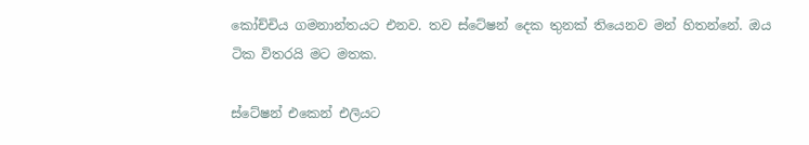කෝච්චිය ගමනාන්තයට එනව. තව ස්ටේෂන් දෙක තුනක් තියෙනව මන් හිතන්නේ. ඔය ටික විතරයි මට මතක.

ස්ටේෂන් එකෙන් එලියට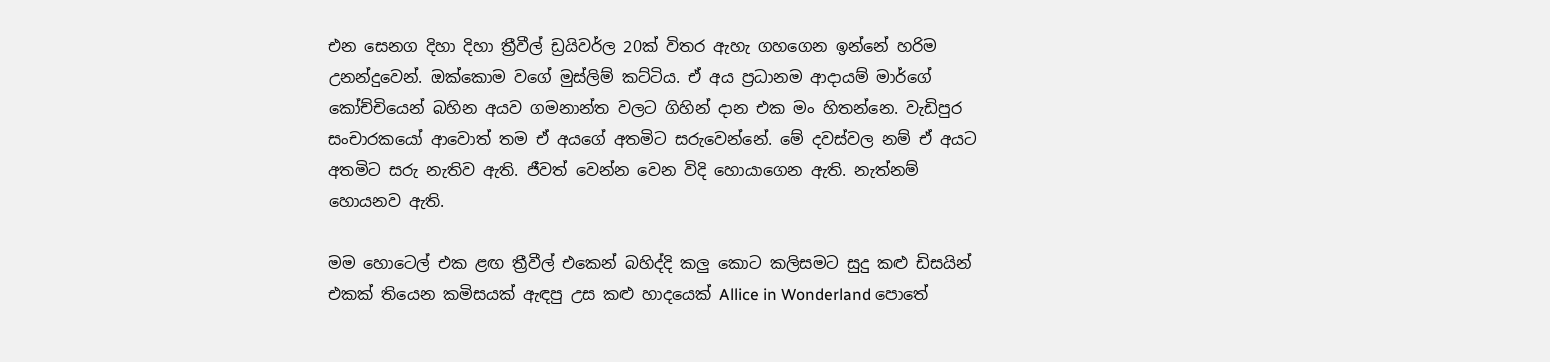එන සෙනග දිහා දිහා ත්‍රීවීල් ඩ්‍රයිවර්ල 20ක් විතර ඇහැ ගහගෙන ඉන්නේ හරිම උනන්දුවෙන්. ඔක්කොම වගේ මුස්ලිම් කට්ටිය. ඒ අය ප්‍රධානම ආදායම් මාර්ගේ කෝච්චියෙන් බහින අයව ගමනාන්ත වලට ගිහින් දාන එක මං හිතන්නෙ. වැඩිපුර සංචාරකයෝ ආවොත් තම ඒ අයගේ අතමිට සරුවෙන්නේ. මේ දවස්වල නම් ඒ අයට අතමිට සරු නැතිව ඇති. ජීවත් වෙන්න වෙන විදි හොයාගෙන ඇති. නැත්නම් හොයනව ඇති.

මම හොටෙල් එක ළඟ ත්‍රීවීල් එකෙන් බහිද්දි කලු කොට කලිසමට සුදු කළු ඩිසයින් එකක් තියෙන කමිසයක් ඇඳපු උස කළු හාදයෙක් Allice in Wonderland පොතේ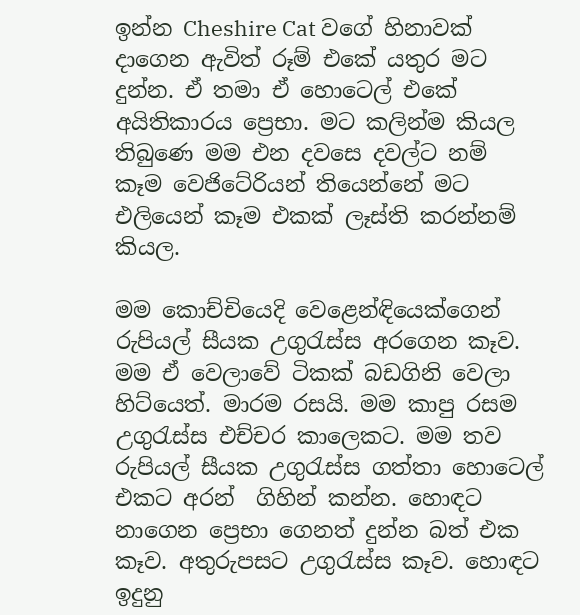ඉන්න Cheshire Cat වගේ හිනාවක් දාගෙන ඇවිත් රූම් එකේ යතුර මට දුන්න. ඒ තමා ඒ හොටෙල් එකේ අයිතිකාරය ප්‍රෙභා. මට කලින්ම කියල තිබුණෙ මම එන දවසෙ දවල්ට නම් කෑම වෙජිටේරියන් තියෙන්නේ මට එලියෙන් කෑම එකක් ලෑස්ති කරන්නම් කියල.

මම කොච්චියෙදි වෙළෙන්ඳියෙක්ගෙන් රුපියල් සීයක උගුරැස්ස අරගෙන කෑව. මම ඒ වෙලාවේ ටිකක් බඩගිනි වෙලා හිට්යෙත්. මාරම රසයි. මම කාපු රසම උගුරැස්ස එච්චර කාලෙකට. මම තව රුපියල් සීයක උගුරැස්ස ගත්තා හොටෙල් එකට අරන්  ගිහින් කන්න. හොඳට නාගෙන ප්‍රෙභා ගෙනත් දුන්න බත් එක කෑව. අතුරුපසට උගුරැස්ස කෑව. හොඳට ඉදුනු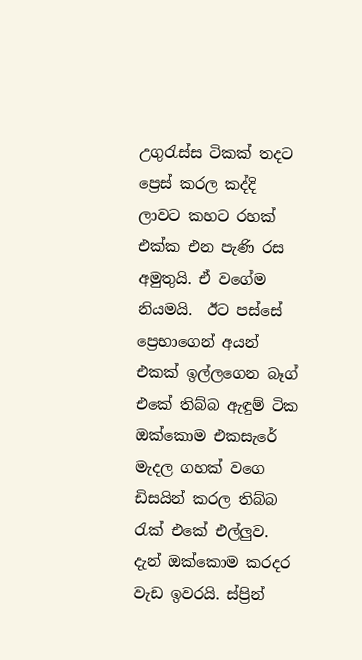උගුරැස්ස ටිකක් තදට ප්‍රෙස් කරල කද්දි ලාවට කහට රහක් එක්ක එන පැණි රස අමුතුයි. ඒ වගේම නියමයි.  ඊට පස්සේ ප්‍රෙභාගෙන් අයන් එකක් ඉල්ලගෙන බෑග් එකේ තිබ්බ ඇඳුම් ටික ඔක්කොම එකසැරේ මැදල ගහක් වගෙ ඩිසයින් කරල තිබ්බ රැක් එකේ එල්ලුව. දැන් ඔක්කොම කරදර වැඩ ඉවරයි. ස්ප්‍රින්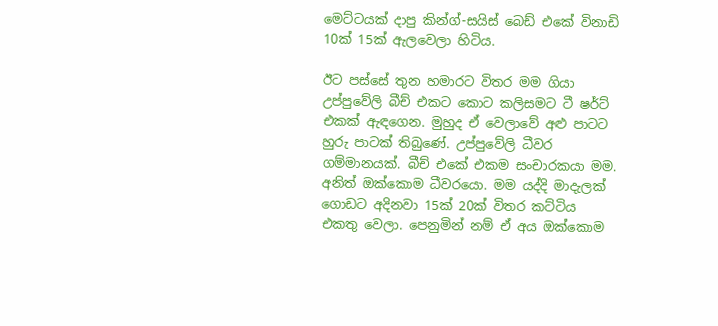මෙට්ටයක් දාපු කින්ග්-සයිස් බෙඩ් එකේ විනාඩි 10ක් 15ක් ඇලවෙලා හිටිය.

ඊට පස්සේ තුන හමාරට විතර මම ගියා උප්පුවේලි බීච් එකට කොට කලිසමට ටී ෂර්ට් එකක් ඇඳගෙන. මුහුද ඒ වෙලාවේ අළු පාටට හුරු පාටක් තිබුණේ. උප්පුවේලි ධීවර ගම්මානයක්. බීච් එකේ එකම සංචාරකයා මම. අනිත් ඔක්කොම ධීවරයො. මම යද්දි මාදැලක් ගොඩට අදිනවා 15ක් 20ක් විතර කට්ටිය එකතු වෙලා. පෙනුමින් නම් ඒ අය ඔක්කොම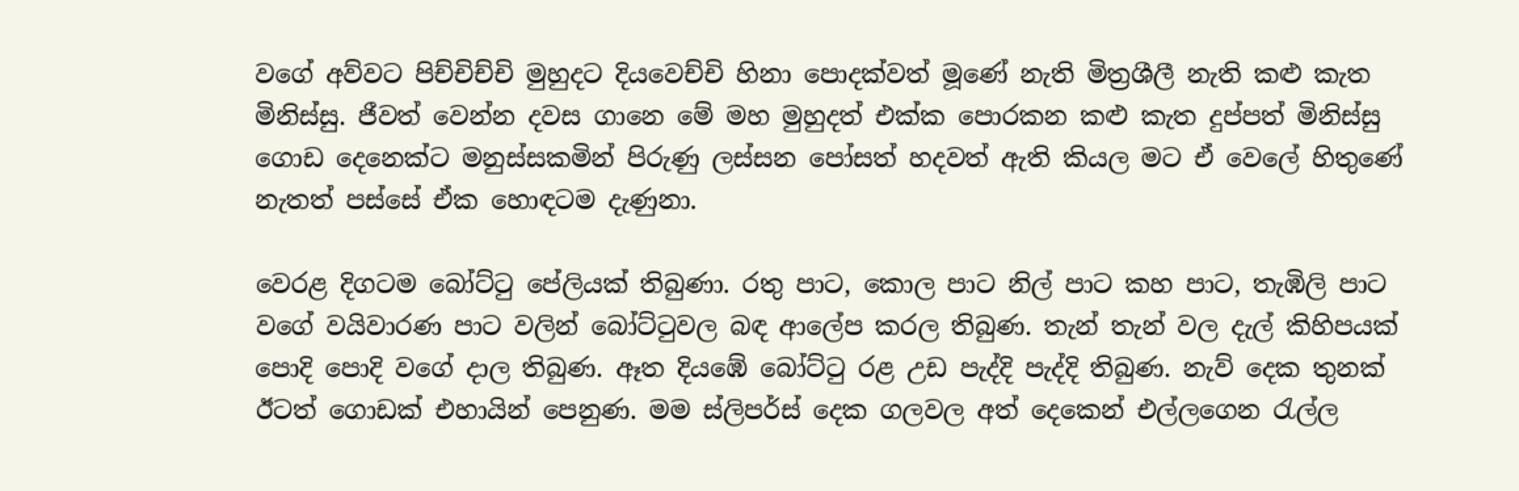වගේ අව්වට පිච්චිච්චි මුහුදට දියවෙච්චි හිනා පොදක්වත් මූණේ නැති මිත්‍රශීලී නැති කළු කැත  මිනිස්සු. ජීවත් වෙන්න දවස ගානෙ මේ මහ මුහුදත් එක්ක පොරකන කළු කැත දුප්පත් මිනිස්සු ගොඩ දෙනෙක්ට මනුස්සකමින් පිරුණු ලස්සන පෝසත් හදවත් ඇති කියල මට ඒ වෙලේ හිතුණේ නැතත් පස්සේ ඒක හොඳටම දැණුනා.

වෙරළ දිගටම බෝට්ටු පේලියක් තිබුණා. රතු පාට, කොල පාට නිල් පාට කහ පාට, තැඹිලි පාට වගේ වයිවාරණ පාට වලින් බෝට්ටුවල බඳ ආලේප කරල තිබුණ. තැන් තැන් වල දැල් කිහිපයක් පොදි පොදි වගේ දාල තිබුණ. ඈත දියඹේ බෝට්ටු රළ උඩ පැද්දි පැද්දි තිබුණ. නැව් දෙක තුනක් ඊටත් ගොඩක් එහායින් පෙනුණ. මම ස්ලිපර්ස් දෙක ගලවල අත් දෙකෙන් එල්ලගෙන රැල්ල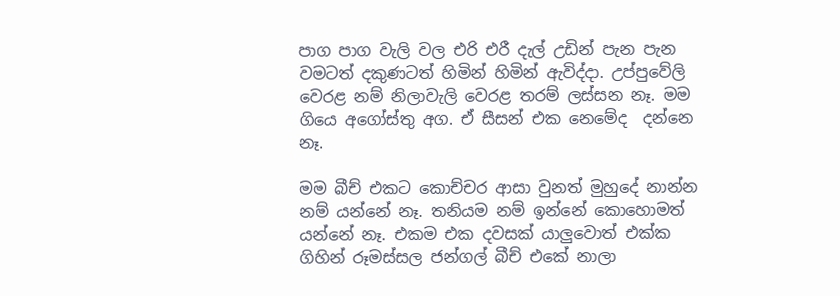පාග පාග වැලි වල එරි එරී දැල් උඩින් පැන පැන වමටත් දකුණටත් හිමින් හිමින් ඇවිද්දා. උප්පුවේලි වෙරළ නම් නිලාවැලි වෙරළ තරම් ලස්සන නෑ. මම ගියෙ අගෝස්තු අග. ඒ සීසන් එක නෙමේද  දන්නෙ නෑ.

මම බීච් එකට කොච්චර ආසා වුනත් මුහුදේ නාන්න නම් යන්නේ නෑ. තනියම නම් ඉන්නේ කොහොමත් යන්නේ නෑ. එකම එක දවසක් යාලුවොත් එක්ක ගිහින් රූමස්සල ජන්ගල් බීච් එකේ නාලා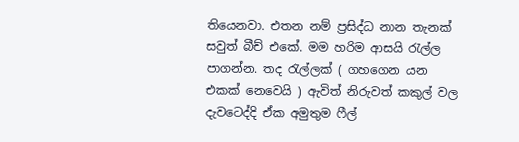තියෙනවා. එතන නම් ප්‍රසිද්ධ නාන තැනක් සවුත් බීච් එකේ. මම හරිම ආසයි රැල්ල පාගන්න. තද රැල්ලක් ( ගහගෙන යන එකක් නෙවෙයි ) ඇවිත් නිරුවත් කකුල් වල දැවටෙද්දි ඒක අමුතුම ෆීල්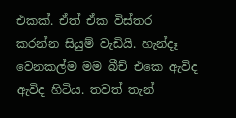එකක්. ඒත් ඒක විස්තර කරන්න සියුම් වැඩියි. හැන්දෑ වෙනකල්ම මම බීච් එකෙ ඇවිද ඇවිද හිටිය. තවත් තැන්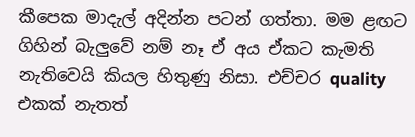කීපෙක මාදැල් අදින්න පටන් ගත්තා. මම ළඟට ගිහින් බැලුවේ නම් නෑ ඒ අය ඒකට කැමති නැතිවෙයි කියල හිතුණු නිසා. එච්චර quality එකක් නැතත්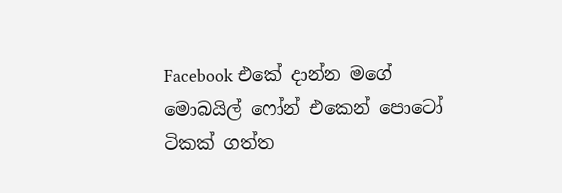Facebook එකේ දාන්න මගේ මොබයිල් ෆෝන් එකෙන් පොටෝ ටිකක් ගත්ත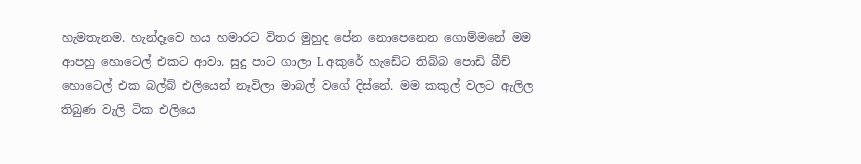හැමතැනම. හැන්දෑවෙ හය හමාරට විතර මුහුද පේන නොපෙනෙන ගොම්මනේ මම ආපහු හොටෙල් එකට ආවා. සුදු පාට ගාලා L අකුරේ හැඩේට තිබ්බ පොඩි බීච් හොටෙල් එක බල්බ් එලියෙන් නෑවිලා මාබල් වගේ දිස්නේ. මම කකුල් වලට ඇලිල තිබුණ වැලි ටික එලියෙ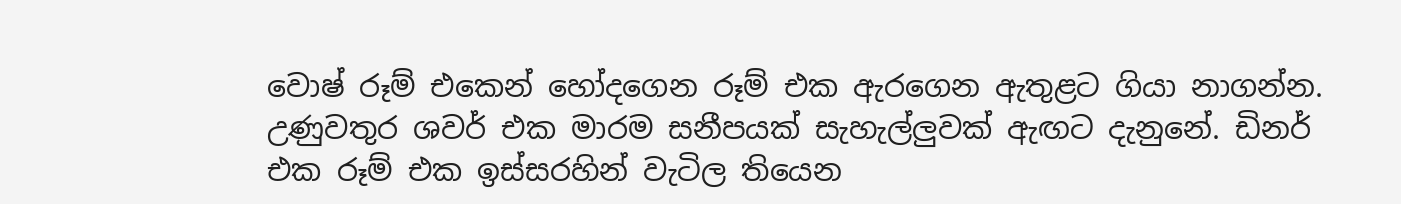වොෂ් රූම් එකෙන් හෝදගෙන රූම් එක ඇරගෙන ඇතුළට ගියා නාගන්න. උණුවතුර ශවර් එක මාරම සනීපයක් සැහැල්ලුවක් ඇඟට දැනුනේ. ඩිනර් එක රූම් එක ඉස්සරහින් වැටිල තියෙන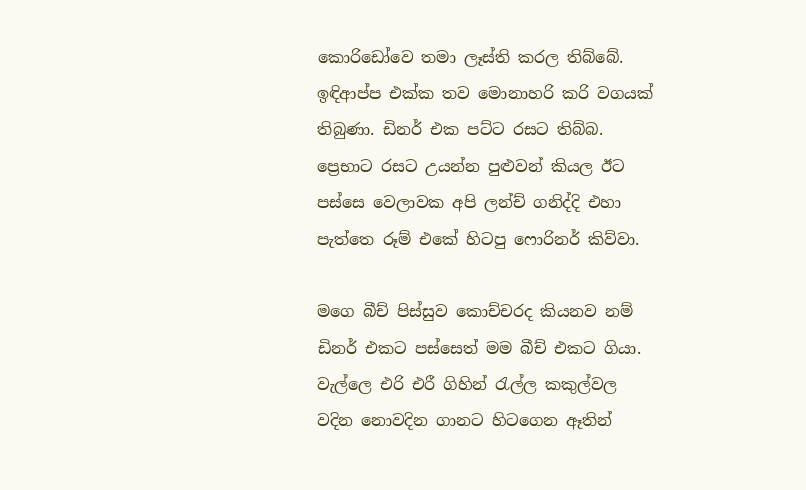කොරිඩෝවෙ තමා ලෑස්ති කරල තිබ්බේ. ඉඳිආප්ප එක්ක තව මොනාහරි කරි වගයක් තිබුණා. ඩිනර් එක පට්ට රසට තිබ්බ. ප්‍රෙභාට රසට උයන්න පුළුවන් කියල ඊට පස්සෙ වෙලාවක අපි ලන්ච් ගනිද්දි එහා පැත්තෙ රූම් එකේ හිටපු ෆොරිනර් කිව්වා.

මගෙ බීච් පිස්සුව කොච්චරද කියනව නම් ඩිනර් එකට පස්සෙත් මම බීච් එකට ගියා. වැල්ලෙ එරි එරී ගිහින් රැල්ල කකුල්වල වදින නොවදින ගානට හිටගෙන ඈතින්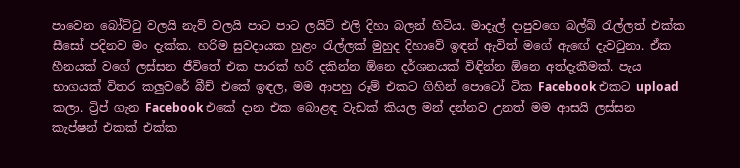පාවෙන බෝට්ටු වලයි නැව් වලයි පාට පාට ලයිට් එලි දිහා බලන් හිටිය. මාදැල් දාපුවගෙ බල්බ් රැල්ලත් එක්ක සීසෝ පදිනව මං දැක්ක. හරිම සුවදායක හුළං රැල්ලක් මුහුද දිහාවේ ඉඳන් ඇවිත් මගේ ඇඟේ දැවටුනා. ඒක හීනයක් වගේ ලස්සන ජීවිතේ එක පාරක් හරි දකින්න ඕනෙ දර්ශනයක් විඳින්න ඕනෙ අත්දැකීමක්. පැය භාගයක් විතර කලුවරේ බීච් එකේ ඉඳල, මම ආපහු රූම් එකට ගිහින් පොටෝ ටික Facebook එකට upload කලා. ට්‍රිප් ගැන Facebook එකේ දාන එක බොළඳ වැඩක් කියල මන් දන්නව උනත් මම ආසයි ලස්සන කැප්ෂන් එකක් එක්ක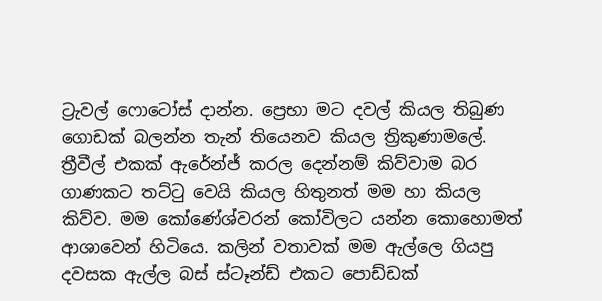ට්‍රැවල් ෆොටෝස් දාන්න. ප්‍රෙභා මට දවල් කියල තිබුණ ගොඩක් බලන්න තැන් තියෙනව කියල ත්‍රිකුණාමලේ. ත්‍රීවීල් එකක් ඇරේන්ජ් කරල දෙන්නම් කිව්වාම බර ගාණකට තට්ටු වෙයි කියල හිතුනත් මම හා කියල කිව්ව. මම කෝණේශ්වරන් කෝවිලට යන්න කොහොමත් ආශාවෙන් හිටියෙ. කලින් වතාවක් මම ඇල්ලෙ ගියපු දවසක ඇල්ල බස් ස්ටෑන්ඩ් එකට පොඩ්ඩක්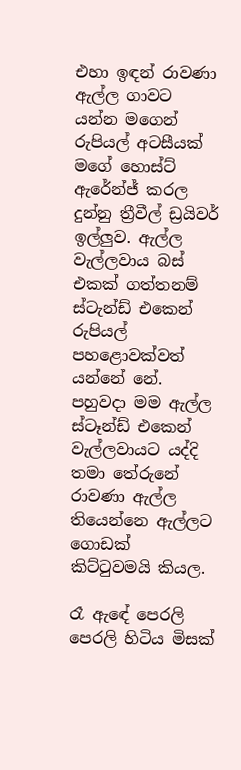එහා ඉඳන් රාවණා ඇල්ල ගාවට යන්න මගෙන් රුපියල් අටසීයක් මගේ හොස්ට් ඇරේන්ජ් කරල දුන්නු ත්‍රීවීල් ඩ්‍රයිවර් ඉල්ලුව. ඇල්ල වැල්ලවාය බස් එකක් ගත්තනම් ස්ටැන්ඩ් එකෙන් රුපියල් පහළොවක්වත් යන්නේ නේ. පහුවදා මම ඇල්ල ස්ටෑන්ඩ් එකෙන් වැල්ලවායට යද්දි තමා තේරුනේ රාවණා ඇල්ල තියෙන්නෙ ඇල්ලට ගොඩක් කිට්ටුවමයි කියල.

රෑ ඇඳේ පෙරලි පෙරලි හිටිය මිසක්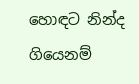හොඳට නින්ද ගියෙනම්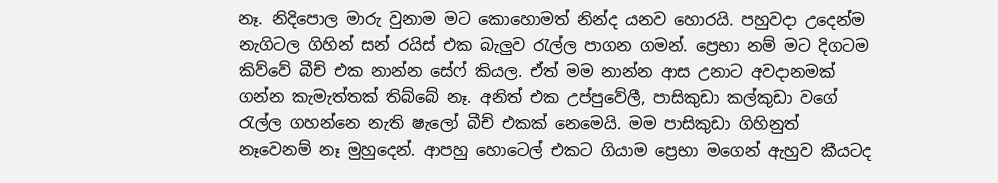නෑ. නිදිපොල මාරු වුනාම මට කොහොමත් නින්ද යනව හොරයි. පහුවදා උදෙන්ම නැගිටල ගිහින් සන් රයිස් එක බැලුව රැල්ල පාගන ගමන්. ප්‍රෙභා නම් මට දිගටම කිව්වේ බීච් එක නාන්න සේෆ් කියල. ඒත් මම නාන්න ආස උනාට අවදානමක් ගන්න කැමැත්තක් තිබ්බේ නෑ. අනිත් එක උප්පුවේලී, පාසිකුඩා කල්කුඩා වගේ රැල්ල ගහන්නෙ නැති ෂැලෝ බීච් එකක් නෙමෙයි. මම පාසිකුඩා ගිහිනුත් නෑවෙනම් නෑ මුහුදෙන්. ආපහු හොටෙල් එකට ගියාම ප්‍රෙභා මගෙන් ඇහුව කීයටද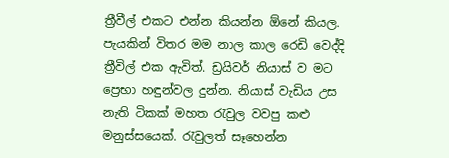ත්‍රීවීල් එකට එන්න කියන්න ඕනේ කියල. පැයකින් විතර මම නාල කාල රෙඩි වෙද්දි ත්‍රීවිල් එක ඇවිත්. ඩ්‍රයිවර් නියාස් ව මට ප්‍රෙභා හඳුන්වල දුන්න. නියාස් වැඩිය උස නැති ටිකක් මහත රැවුල වවපු කළු මනුස්සයෙක්. රැවුලත් සෑහෙන්න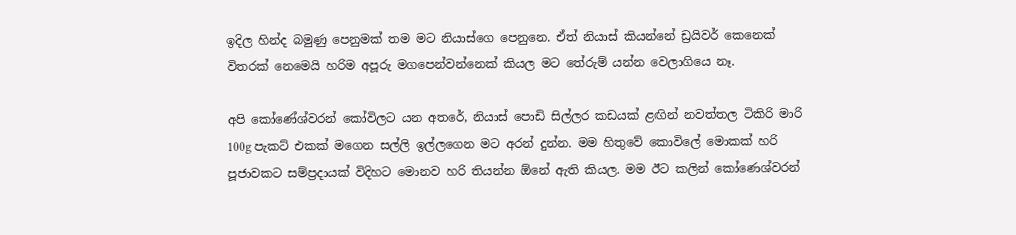ඉදිල හින්ද බමුණු පෙනුමක් තම මට නියාස්ගෙ පෙනුනෙ. ඒත් නියාස් කියන්නේ ඩ්‍රයිවර් කෙනෙක් විතරක් නෙමෙයි හරිම අපූරු මගපෙන්වන්නෙක් කියල මට තේරුම් යන්න වෙලාගියෙ නෑ.

අපි කෝණේශ්වරන් කෝවිලට යන අතරේ, නියාස් පොඩි සිල්ලර කඩයක් ළඟින් නවත්තල ටිකිරි මාරි 100g පැකට් එකක් මගෙන සල්ලි ඉල්ලගෙන මට අරන් දුන්න. මම හිතුවේ කොවිලේ මොකක් හරි පූජාවකට සම්ප්‍රදායක් විදිහට මොනව හරි තියන්න ඕනේ ඇති කියල. මම ඊට කලින් කෝණෙශ්වරන්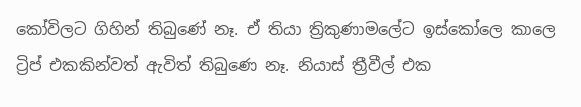කෝවිලට ගිහින් තිබුණේ නෑ. ඒ තියා ත්‍රිකුණාමලේට ඉස්කෝලෙ කාලෙ ට්‍රිප් එකකින්වත් ඇවිත් තිබුණෙ නෑ. නියාස් ත්‍රීවීල් එක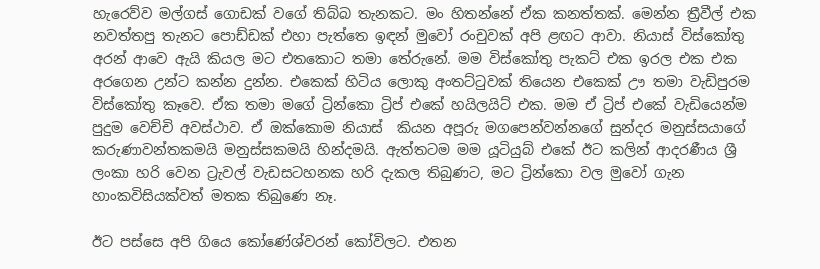හැරෙව්ව මල්ගස් ගොඩක් වගේ තිබ්බ තැනකට. මං හිතන්නේ ඒක කනත්තක්. මෙන්න ත්‍රීවීල් එක නවත්තපු තැනට පොඩ්ඩක් එහා පැත්තෙ ඉඳන් මුවෝ රංචුවක් අපි ළඟට ආවා. නියාස් විස්කෝතු අරන් ආවෙ ඇයි කියල මට එතකොට තමා තේරුනේ. මම විස්කෝතු පැකට් එක ඉරල එක එක අරගෙන උන්ට කන්න දුන්න. එකෙක් හිටිය ලොකු අංතට්ටුවක් තියෙන එකෙක් ඌ තමා වැඩිපුරම විස්කෝතු කෑවෙ. ඒක තමා මගේ ට්‍රින්කො ට්‍රිප් එකේ හයිලයිට් එක. මම ඒ ට්‍රිප් එකේ වැඩියෙන්ම පුදුම වෙච්චි අවස්ථාව. ඒ ඔක්කොම නියාස්  කියන අපූරු මගපෙන්වන්නගේ සුන්දර මනුස්සයාගේ කරුණාවන්තකමයි මනුස්සකමයි හින්දමයි. ඇත්තටම මම යූටියුබ් එකේ ඊට කලින් ආදරණීය ශ්‍රී ලංකා හරි වෙන ට්‍රැවල් වැඩසටහනක හරි දැකල තිබුණට, මට ට්‍රින්කො වල මුවෝ ගැන හාංකවිසියක්වත් මතක තිබුණෙ නෑ.

ඊට පස්සෙ අපි ගියෙ කෝණේශ්වරන් කෝවිලට. එතන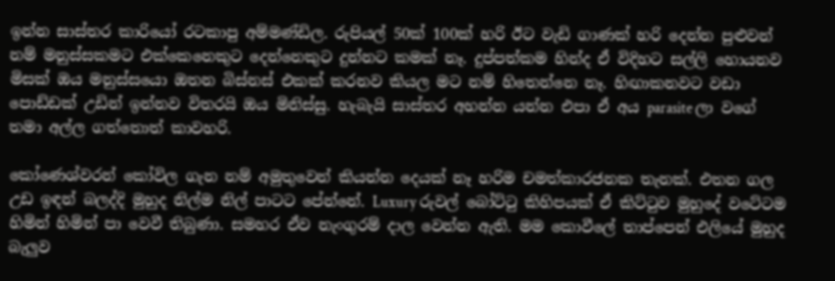ඉන්න සාස්තර කාරියෝ රටකාපු අම්මණ්ඩිල. රුපියල් 50ක් 100ක් හරි ඊට වැඩි ගාණක් හරි දෙන්න පුළුවන් නම් මනුස්සකමට එක්කෙනෙකුට දෙන්නෙකුට දුන්නට කමක් නෑ. දුප්පත්කම හින්ද ඒ විදිහට සල්ලි හොයනව මිසක් ඔය මනුස්සයො ඔතන බිස්නස් එකක් කරනව කියල මට නම් හිතෙන්නෙ නෑ. හිඟාකනවට වඩා පොඩ්ඩක් උඩින් ඉන්නව විතරයි ඔය මිනිස්සු. හැබැයි සාස්තර අහන්න යන්න එපා ඒ අය parasite ලා වගේ තමා අල්ල ගත්තොත් කාවහරි.

කෝණෙශ්වරන් කෝවිල ගැන නම් අමුතුවෙන් කියන්න දෙයක් නෑ හරිම චමත්කාරජනක තැනක්. එතන ගල උඩ ඉඳන් බලද්දි මුහුද නිල්ම නිල් පාටට පේන්නේ. Luxury රුවල් බෝට්ටු කිහිපයක් ඒ කිට්ටුව මුහුදේ වටේටම හිමින් හිමින් පා වෙවී තිබුණා. සමහර ඒව නැංගුරම් දාල වෙන්න ඇති. මම කොවීලේ තාප්පෙන් එලියේ මුහුද බැලුව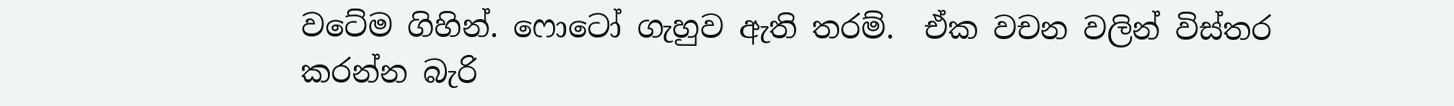වටේම ගිහින්. ෆොටෝ ගැහුව ඇති තරම්.  ඒක වචන වලින් විස්තර කරන්න බැරි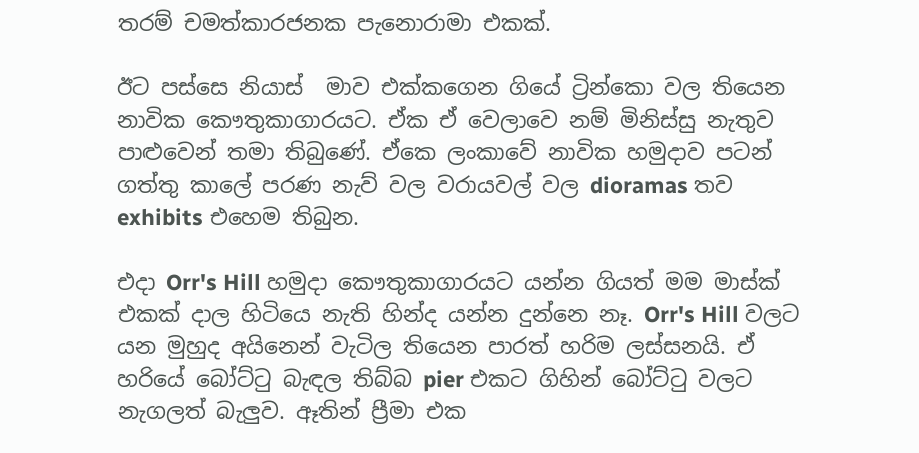තරම් චමත්කාරජනක පැනොරාමා එකක්.

ඊට පස්සෙ නියාස්  මාව එක්කගෙන ගියේ ට්‍රින්කො වල තියෙන නාවික කෞතුකාගාරයට. ඒක ඒ වෙලාවෙ නම් මිනිස්සු නැතුව පාළුවෙන් තමා තිබුණේ. ඒකෙ ලංකාවේ නාවික හමුදාව පටන් ගත්තු කාලේ පරණ නැව් වල වරායවල් වල dioramas තව exhibits එහෙම තිබුන.

එදා Orr's Hill හමුදා කෞතුකාගාරයට යන්න ගියත් මම මාස්ක් එකක් දාල හිටියෙ නැති හින්ද යන්න දුන්නෙ නෑ. Orr's Hill වලට යන මුහුද අයිනෙන් වැටිල තියෙන පාරත් හරිම ලස්සනයි. ඒ හරියේ බෝට්ටු බැඳල තිබ්බ pier එකට ගිහින් බෝට්ටු වලට නැගලත් බැලුව. ඈතින් ප්‍රීමා එක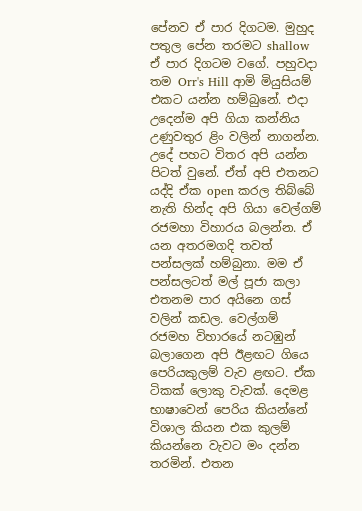පේනව ඒ පාර දිගටම. මුහුද පතුල පේන තරමට shallow ඒ පාර දිගටම වගේ. පහුවදා තම Orr's Hill ආමි මියුසියම් එකට යන්න හම්බුනේ. එදා උදෙන්ම අපි ගියා කන්නිය උණුවතුර ළිං වලින් නාගන්න. උදේ පහට විතර අපි යන්න පිටත් වුනේ. ඒත් අපි එතනට යද්දි ඒක open කරල තිබ්බේ නැති හින්ද අපි ගියා වෙල්ගම් රජමහා විහාරය බලන්න. ඒ යන අතරමගදි තවත් පන්සලක් හම්බුනා. මම ඒ පන්සලටත් මල් පූජා කලා එතනම පාර අයිනෙ ගස් වලින් කඩල. වෙල්ගම් රජමහ විහාරයේ නටඹුන් බලාගෙන අපි ඊළඟට ගියෙ පෙරියකුලම් වැව ළඟට. ඒක ටිකක් ලොකු වැවක්. දෙමළ භාෂාවෙන් පෙරිය කියන්නේ විශාල කියන එක කුලම් කියන්නෙ වැවට මං දන්න තරමින්. එතන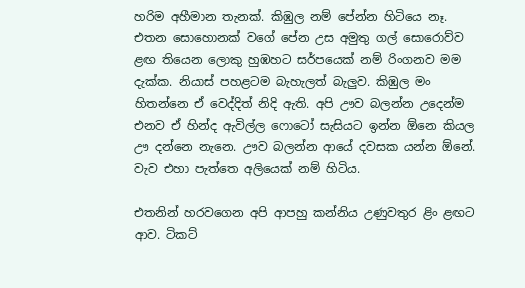හරිම අහීමාන තැනක්. කිඹුල නම් පේන්න හිටියෙ නෑ. එතන සොහොනක් වගේ පේන උස අමුතු ගල් සොරොව්ව ළඟ තියෙන ලොකු හුඹහට සර්පයෙක් නම් රිංගනව මම දැක්ක. නියාස් පහළටම බැහැලත් බැලුව. කිඹුල මං හිතන්නෙ ඒ වෙද්දිත් නිදි ඇති. අපි ඌව බලන්න උදෙන්ම එනව ඒ හින්ද ඇවිල්ල ෆොටෝ සැසියට ඉන්න ඕනෙ කියල ඌ දන්නෙ නැනෙ. ඌව බලන්න ආයේ දවසක යන්න ඕනේ. වැව එහා පැත්තෙ අලියෙක් නම් හිටිය.

එතනින් හරවගෙන අපි ආපහු කන්නිය උණුවතුර ළිං ළඟට ආව. ටිකට්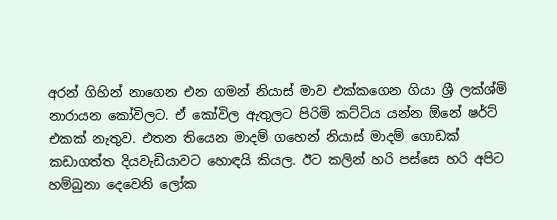අරන් ගිහින් නාගෙන එන ගමන් නියාස් මාව එක්කගෙන ගියා ශ්‍රී ලක්ශ්මි නාරායන කෝවිලට. ඒ කෝවිල ඇතුලට පිරිමි කට්ටිය යන්න ඕනේ ෂර්ට් එකක් නැතුව. එතන තියෙන මාදම් ගහෙන් නියාස් මාදම් ගොඩක් කඩාගත්ත දියවැඩියාවට හොඳයි කියල. ඊට කලින් හරි පස්සෙ හරි අපිට හම්බුනා දෙවෙනි ලෝක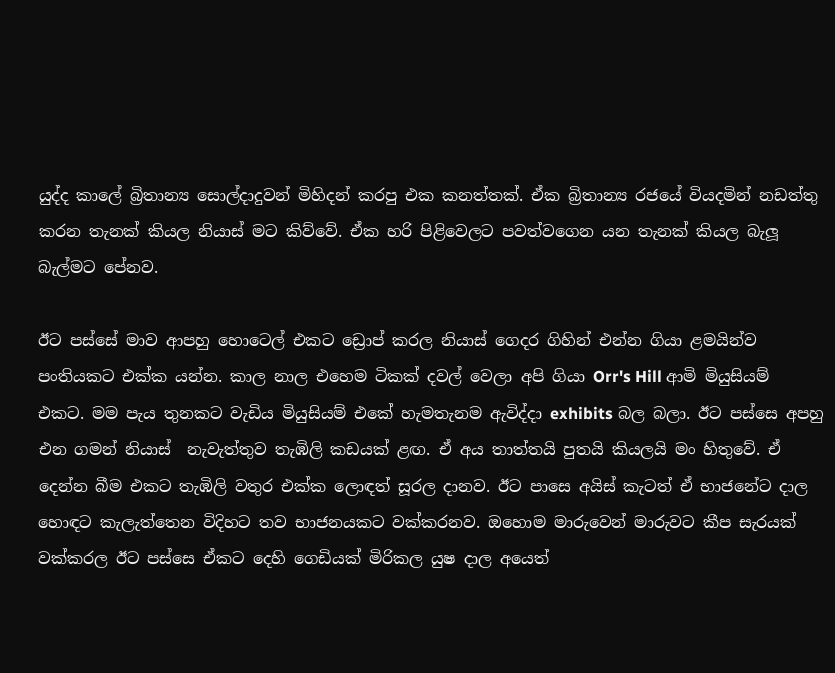යුද්ද කාලේ බ්‍රිතාන්‍ය සොල්දාදුවන් මිහිදන් කරපු එක කනත්තක්. ඒක බ්‍රිතාන්‍ය රජයේ වියදමින් නඩත්තු කරන තැනක් කියල නියාස් මට කිව්වේ. ඒක හරි පිළිවෙලට පවත්වගෙන යන තැනක් කියල බැලූ බැල්මට පේනව.

ඊට පස්සේ මාව ආපහු හොටෙල් එකට ඩ්‍රොප් කරල නියාස් ගෙදර ගිහින් එන්න ගියා ළමයින්ව පංතියකට එක්ක යන්න. කාල නාල එහෙම ටිකක් දවල් වෙලා අපි ගියා Orr's Hill ආමි මියුසියම් එකට. මම පැය තුනකට වැඩිය මියුසියම් එකේ හැමතැනම ඇවිද්දා exhibits බල බලා. ඊට පස්සෙ අපහු එන ගමන් නියාස්  නැවැත්තුව තැඹිලි කඩයක් ළඟ. ඒ අය තාත්තයි පුතයි කියලයි මං හිතුවේ. ඒ දෙන්න බීම එකට තැඹිලි වතුර එක්ක ලොඳත් සූරල දානව. ඊට පාසෙ අයිස් කැටත් ඒ භාජනේට දාල හොඳට කැලැත්තෙන විදිහට තව භාජනයකට වක්කරනව. ඔහොම මාරුවෙන් මාරුවට කීප සැරයක් වක්කරල ඊට පස්සෙ ඒකට දෙහි ගෙඩියක් මිරිකල යුෂ දාල අයෙත්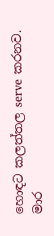හොඳට කලත්තල serve කරනව. මාර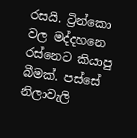රසයි. ට්‍රින්කො වල මද්දහනෙ රස්නෙට කියාපු බීමක්. පස්සේ නිලාවැලි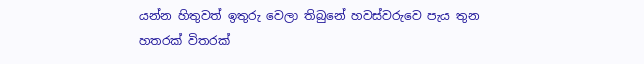යන්න හිතුවත් ඉතුරු වෙලා තිබුනේ හවස්වරුවෙ පැය තුන හතරක් විතරක්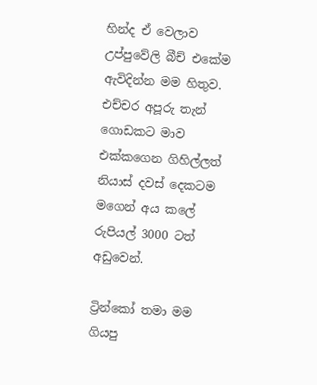හින්ද ඒ වෙලාව උප්පුවේලි බීච් එකේම ඇවිදින්න මම හිතුව. එච්චර අපූරු තැන් ගොඩකට මාව එක්කගෙන ගිහිල්ලත් නියාස් දවස් දෙකටම මගෙන් අය කලේ රුපියල් 3000 ටත් අඩුවෙන්.

ට්‍රින්කෝ තමා මම ගියපු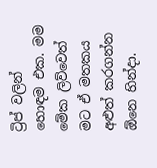ට්‍රිප් වලින් හොඳම එක. මම මේක ලිව්වෙත් මට ඒ මතකය අළුත් කරගන්න ඕනෙ හින්දා.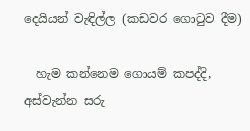දෙයියන් වැඳිල්ල (කඩවර ගොටුව දීම)

  හැම කන්නෙම ගොයම් කපද්දි, අස්වැන්න සරු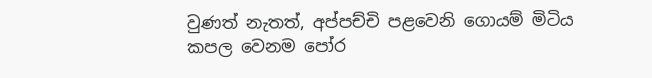වුණත් නැතත්, අප්පච්චි පළවෙනි ගොයම් මිටිය කපල වෙනම පෝර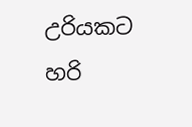උරියකට හරි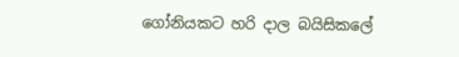ගෝනියකට හරි දාල බයිසිකලේ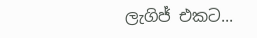ලැගිජ් එකට...